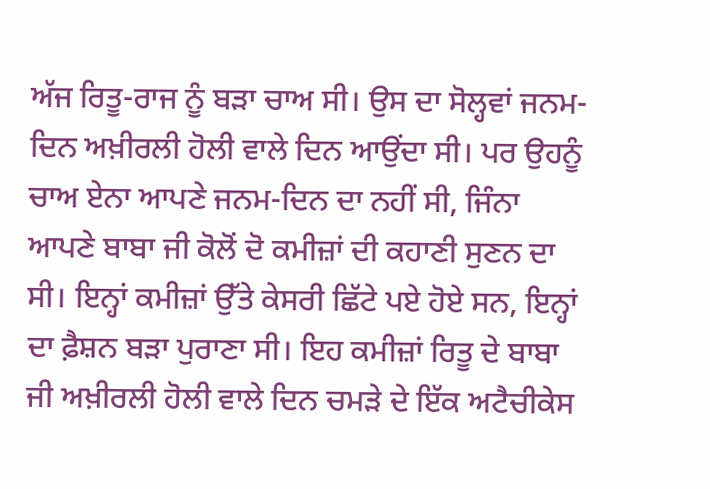ਅੱਜ ਰਿਤੂ-ਰਾਜ ਨੂੰ ਬੜਾ ਚਾਅ ਸੀ। ਉਸ ਦਾ ਸੋਲ੍ਹਵਾਂ ਜਨਮ-ਦਿਨ ਅਖ਼ੀਰਲੀ ਹੋਲੀ ਵਾਲੇ ਦਿਨ ਆਉਂਦਾ ਸੀ। ਪਰ ਉਹਨੂੰ ਚਾਅ ਏਨਾ ਆਪਣੇ ਜਨਮ-ਦਿਨ ਦਾ ਨਹੀਂ ਸੀ, ਜਿੰਨਾ ਆਪਣੇ ਬਾਬਾ ਜੀ ਕੋਲੋਂ ਦੋ ਕਮੀਜ਼ਾਂ ਦੀ ਕਹਾਣੀ ਸੁਣਨ ਦਾ ਸੀ। ਇਨ੍ਹਾਂ ਕਮੀਜ਼ਾਂ ਉੱਤੇ ਕੇਸਰੀ ਛਿੱਟੇ ਪਏ ਹੋਏ ਸਨ, ਇਨ੍ਹਾਂ ਦਾ ਫ਼ੈਸ਼ਨ ਬੜਾ ਪੁਰਾਣਾ ਸੀ। ਇਹ ਕਮੀਜ਼ਾਂ ਰਿਤੂ ਦੇ ਬਾਬਾ ਜੀ ਅਖ਼ੀਰਲੀ ਹੋਲੀ ਵਾਲੇ ਦਿਨ ਚਮੜੇ ਦੇ ਇੱਕ ਅਟੈਚੀਕੇਸ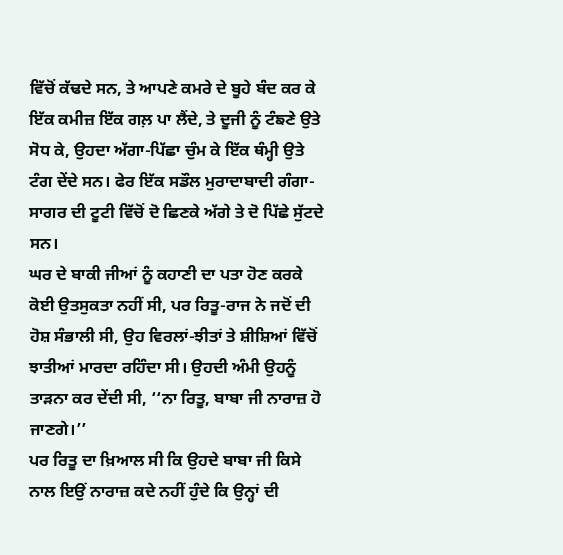ਵਿੱਚੋਂ ਕੱਢਦੇ ਸਨ, ਤੇ ਆਪਣੇ ਕਮਰੇ ਦੇ ਬੂਹੇ ਬੰਦ ਕਰ ਕੇ ਇੱਕ ਕਮੀਜ਼ ਇੱਕ ਗਲ਼ ਪਾ ਲੈਂਦੇ, ਤੇ ਦੂਜੀ ਨੂੰ ਟੰਙਣੇ ਉਤੇ ਸੋਧ ਕੇ, ਉਹਦਾ ਅੱਗਾ-ਪਿੱਛਾ ਚੁੰਮ ਕੇ ਇੱਕ ਥੰਮ੍ਹੀ ਉਤੇ ਟੰਗ ਦੇਂਦੇ ਸਨ। ਫੇਰ ਇੱਕ ਸਡੌਲ ਮੁਰਾਦਾਬਾਦੀ ਗੰਗਾ-ਸਾਗਰ ਦੀ ਟੂਟੀ ਵਿੱਚੋਂ ਦੋ ਛਿਣਕੇ ਅੱਗੇ ਤੇ ਦੋ ਪਿੱਛੇ ਸੁੱਟਦੇ ਸਨ।
ਘਰ ਦੇ ਬਾਕੀ ਜੀਆਂ ਨੂੰ ਕਹਾਣੀ ਦਾ ਪਤਾ ਹੋਣ ਕਰਕੇ ਕੋਈ ਉਤਸੁਕਤਾ ਨਹੀਂ ਸੀ, ਪਰ ਰਿਤੂ-ਰਾਜ ਨੇ ਜਦੋਂ ਦੀ ਹੋਸ਼ ਸੰਭਾਲੀ ਸੀ, ਉਹ ਵਿਰਲਾਂ-ਝੀਤਾਂ ਤੇ ਸ਼ੀਸ਼ਿਆਂ ਵਿੱਚੋਂ ਝਾਤੀਆਂ ਮਾਰਦਾ ਰਹਿੰਦਾ ਸੀ। ਉਹਦੀ ਅੰਮੀ ਉਹਨੂੰ ਤਾੜਨਾ ਕਰ ਦੇਂਦੀ ਸੀ, ‘‘ਨਾ ਰਿਤੂ, ਬਾਬਾ ਜੀ ਨਾਰਾਜ਼ ਹੋ ਜਾਣਗੇ।’’
ਪਰ ਰਿਤੂ ਦਾ ਖ਼ਿਆਲ ਸੀ ਕਿ ਉਹਦੇ ਬਾਬਾ ਜੀ ਕਿਸੇ ਨਾਲ ਇਉਂ ਨਾਰਾਜ਼ ਕਦੇ ਨਹੀਂ ਹੁੰਦੇ ਕਿ ਉਨ੍ਹਾਂ ਦੀ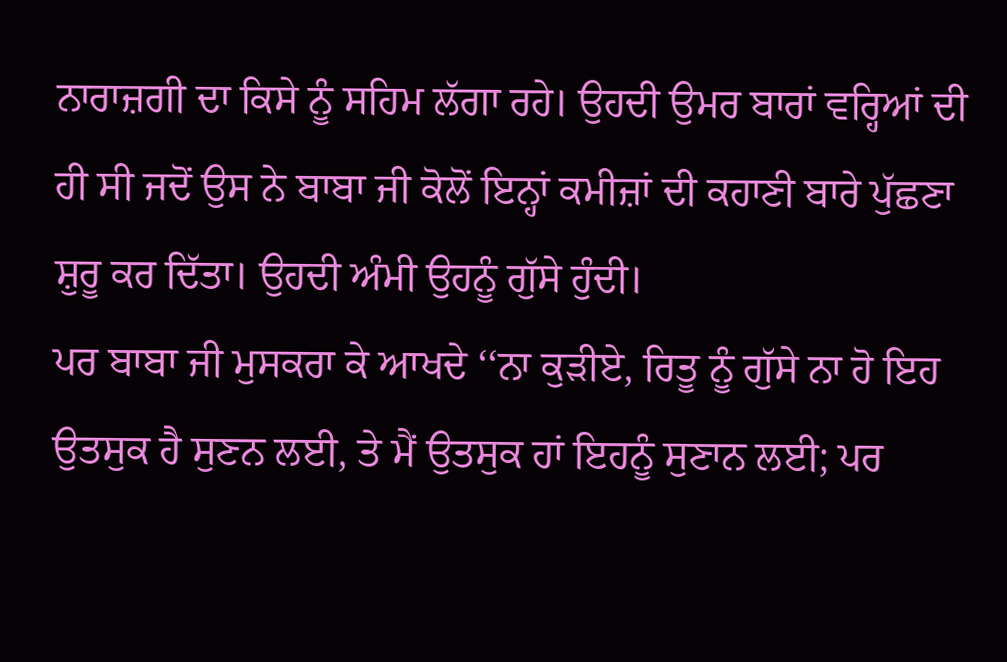ਨਾਰਾਜ਼ਗੀ ਦਾ ਕਿਸੇ ਨੂੰ ਸਹਿਮ ਲੱਗਾ ਰਹੇ। ਉਹਦੀ ਉਮਰ ਬਾਰਾਂ ਵਰ੍ਹਿਆਂ ਦੀ ਹੀ ਸੀ ਜਦੋਂ ਉਸ ਨੇ ਬਾਬਾ ਜੀ ਕੋਲੋਂ ਇਨ੍ਹਾਂ ਕਮੀਜ਼ਾਂ ਦੀ ਕਹਾਣੀ ਬਾਰੇ ਪੁੱਛਣਾ ਸ਼ੁਰੂ ਕਰ ਦਿੱਤਾ। ਉਹਦੀ ਅੰਮੀ ਉਹਨੂੰ ਗੁੱਸੇ ਹੁੰਦੀ।
ਪਰ ਬਾਬਾ ਜੀ ਮੁਸਕਰਾ ਕੇ ਆਖਦੇ ‘‘ਨਾ ਕੁੜੀਏ, ਰਿਤੂ ਨੂੰ ਗੁੱਸੇ ਨਾ ਹੋ ਇਹ ਉਤਸੁਕ ਹੈ ਸੁਣਨ ਲਈ, ਤੇ ਮੈਂ ਉਤਸੁਕ ਹਾਂ ਇਹਨੂੰ ਸੁਣਾਨ ਲਈ; ਪਰ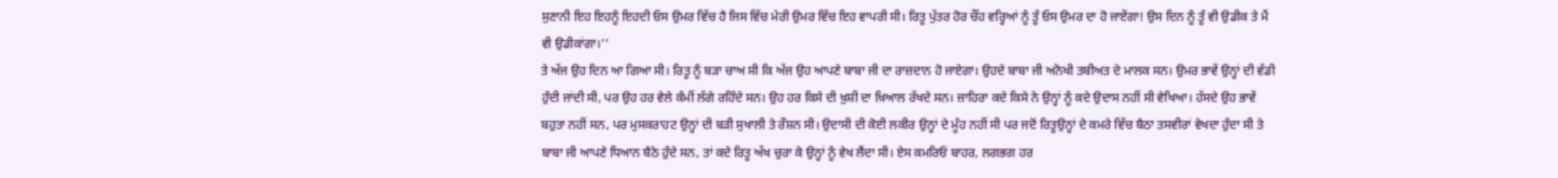ਸੁਣਾਨੀ ਇਹ ਇਹਨੂੰ ਇਹਦੀ ਓਸ ਉਮਰ ਵਿੱਚ ਹੈ ਜਿਸ ਵਿੱਚ ਮੇਰੀ ਉਮਰ ਵਿੱਚ ਇਹ ਵਾਪਰੀ ਸੀ। ਰਿਤੂ ਪੁੱਤਰ ਹੋਰ ਚੌਂਹ ਵਰ੍ਹਿਆਂ ਨੂੰ ਤੂੰ ਓਸ ਉਮਰ ਦਾ ਹੋ ਜਾਏਂਗਾ! ਉਸ ਦਿਨ ਨੂੰ ਤੂੰ ਵੀ ਉਡੀਕ ਤੇ ਮੈਂ ਵੀ ਉਡੀਕਾਂਗਾ।’’
ਤੇ ਅੱਜ ਉਹ ਦਿਨ ਆ ਗਿਆ ਸੀ। ਰਿਤੂ ਨੂੰ ਬੜਾ ਚਾਅ ਸੀ ਕਿ ਅੱਜ ਉਹ ਆਪਣੇ ਬਾਬਾ ਜੀ ਦਾ ਰਾਜ਼ਦਾਨ ਹੋ ਜਾਏਗਾ। ਉਹਦੇ ਬਾਬਾ ਜੀ ਅਨੋਖੀ ਤਬੀਅਤ ਦੇ ਮਾਲਕ ਸਨ। ਉਮਰ ਭਾਵੇਂ ਉਨ੍ਹਾਂ ਦੀ ਵੱਡੀ ਹੁੰਦੀ ਜਾਂਦੀ ਸੀ, ਪਰ ਉਹ ਹਰ ਵੇਲੇ ਕੰਮੀਂ ਲੱਗੇ ਰਹਿੰਦੇ ਸਨ। ਉਹ ਹਰ ਕਿਸੇ ਦੀ ਖ਼ੁਸ਼ੀ ਦਾ ਖ਼ਿਆਲ ਰੱਖਦੇ ਸਨ। ਜ਼ਾਹਿਰਾ ਕਦੇ ਕਿਸੇ ਨੇ ਉਨ੍ਹਾਂ ਨੂੰ ਕਦੇ ਉਦਾਸ ਨਹੀਂ ਸੀ ਵੇਖਿਆ। ਹੱਸਦੇ ਉਹ ਭਾਵੇਂ ਬਹੁਤਾ ਨਹੀਂ ਸਨ, ਪਰ ਮੁਸਕਰਾਹਟ ਉਨ੍ਹਾਂ ਦੀ ਬੜੀ ਸੁਖਾਲੀ ਤੇ ਰੌਸ਼ਨ ਸੀ। ਉਦਾਸੀ ਦੀ ਕੋਈ ਲਕੀਰ ਉਨ੍ਹਾਂ ਦੇ ਮੂੰਹ ਨਹੀਂ ਸੀ ਪਰ ਜਦੋਂ ਰਿਤੂਉਨ੍ਹਾਂ ਦੇ ਕਮਰੇ ਵਿੱਚ ਬੈਠਾ ਤਸਵੀਰਾਂ ਵੇਖਦਾ ਹੁੰਦਾ ਸੀ ਤੇ ਬਾਬਾ ਜੀ ਆਪਣੇ ਧਿਆਨ ਬੈਠੇ ਹੁੰਦੇ ਸਨ, ਤਾਂ ਕਦੇ ਰਿਤੂ ਅੱਖ ਚੁਰਾ ਕੇ ਉਨ੍ਹਾਂ ਨੂੰ ਵੇਖ ਲੈਂਦਾ ਸੀ। ਏਸ ਕਮਰਿਓਂ ਬਾਹਰ, ਲਗਭਗ ਹਰ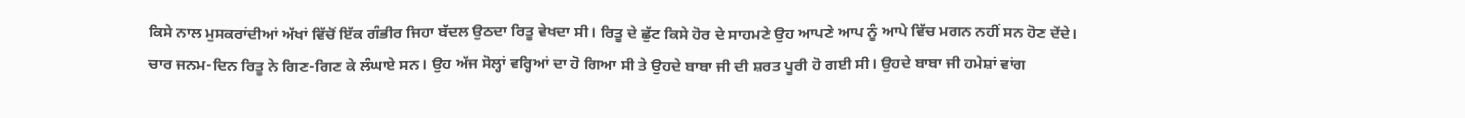ਕਿਸੇ ਨਾਲ ਮੁਸਕਰਾਂਦੀਆਂ ਅੱਖਾਂ ਵਿੱਚੋਂ ਇੱਕ ਗੰਭੀਰ ਜਿਹਾ ਬੱਦਲ ਉਠਦਾ ਰਿਤੂ ਵੇਖਦਾ ਸੀ। ਰਿਤੂ ਦੇ ਛੁੱਟ ਕਿਸੇ ਹੋਰ ਦੇ ਸਾਹਮਣੇ ਉਹ ਆਪਣੇ ਆਪ ਨੂੰ ਆਪੇ ਵਿੱਚ ਮਗਨ ਨਹੀਂ ਸਨ ਹੋਣ ਦੇਂਦੇ।
ਚਾਰ ਜਨਮ-ਦਿਨ ਰਿਤੂ ਨੇ ਗਿਣ-ਗਿਣ ਕੇ ਲੰਘਾਏ ਸਨ। ਉਹ ਅੱਜ ਸੋਲ੍ਹਾਂ ਵਰ੍ਹਿਆਂ ਦਾ ਹੋ ਗਿਆ ਸੀ ਤੇ ਉਹਦੇ ਬਾਬਾ ਜੀ ਦੀ ਸ਼ਰਤ ਪੂਰੀ ਹੋ ਗਈ ਸੀ। ਉਹਦੇ ਬਾਬਾ ਜੀ ਹਮੇਸ਼ਾਂ ਵਾਂਗ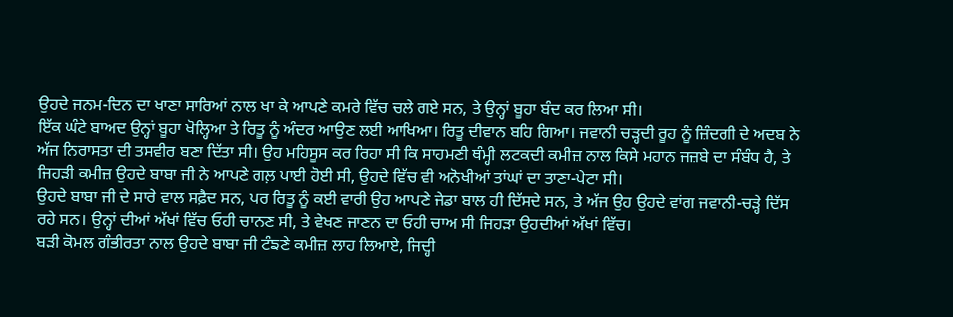ਉਹਦੇ ਜਨਮ-ਦਿਨ ਦਾ ਖਾਣਾ ਸਾਰਿਆਂ ਨਾਲ ਖਾ ਕੇ ਆਪਣੇ ਕਮਰੇ ਵਿੱਚ ਚਲੇ ਗਏ ਸਨ, ਤੇ ਉਨ੍ਹਾਂ ਬੂਹਾ ਬੰਦ ਕਰ ਲਿਆ ਸੀ।
ਇੱਕ ਘੰਟੇ ਬਾਅਦ ਉਨ੍ਹਾਂ ਬੂਹਾ ਖੋਲ੍ਹਿਆ ਤੇ ਰਿਤੂ ਨੂੰ ਅੰਦਰ ਆਉਣ ਲਈ ਆਖਿਆ। ਰਿਤੂ ਦੀਵਾਨ ਬਹਿ ਗਿਆ। ਜਵਾਨੀ ਚੜ੍ਹਦੀ ਰੂਹ ਨੂੰ ਜ਼ਿੰਦਗੀ ਦੇ ਅਦਬ ਨੇ ਅੱਜ ਨਿਰਾਸਤਾ ਦੀ ਤਸਵੀਰ ਬਣਾ ਦਿੱਤਾ ਸੀ। ਉਹ ਮਹਿਸੂਸ ਕਰ ਰਿਹਾ ਸੀ ਕਿ ਸਾਹਮਣੀ ਥੰਮ੍ਹੀ ਲਟਕਦੀ ਕਮੀਜ਼ ਨਾਲ ਕਿਸੇ ਮਹਾਨ ਜਜ਼ਬੇ ਦਾ ਸੰਬੰਧ ਹੈ, ਤੇ ਜਿਹੜੀ ਕਮੀਜ਼ ਉਹਦੇ ਬਾਬਾ ਜੀ ਨੇ ਆਪਣੇ ਗਲ਼ ਪਾਈ ਹੋਈ ਸੀ, ਉਹਦੇ ਵਿੱਚ ਵੀ ਅਨੋਖੀਆਂ ਤਾਂਘਾਂ ਦਾ ਤਾਣਾ-ਪੇਟਾ ਸੀ।
ਉਹਦੇ ਬਾਬਾ ਜੀ ਦੇ ਸਾਰੇ ਵਾਲ ਸਫ਼ੈਦ ਸਨ, ਪਰ ਰਿਤੂ ਨੂੰ ਕਈ ਵਾਰੀ ਉਹ ਆਪਣੇ ਜੇਡਾ ਬਾਲ ਹੀ ਦਿੱਸਦੇ ਸਨ, ਤੇ ਅੱਜ ਉਹ ਉਹਦੇ ਵਾਂਗ ਜਵਾਨੀ-ਚੜ੍ਹੇ ਦਿੱਸ ਰਹੇ ਸਨ। ਉਨ੍ਹਾਂ ਦੀਆਂ ਅੱਖਾਂ ਵਿੱਚ ਓਹੀ ਚਾਨਣ ਸੀ, ਤੇ ਵੇਖਣ ਜਾਣਨ ਦਾ ਓਹੀ ਚਾਅ ਸੀ ਜਿਹੜਾ ਉਹਦੀਆਂ ਅੱਖਾਂ ਵਿੱਚ।
ਬੜੀ ਕੋਮਲ ਗੰਭੀਰਤਾ ਨਾਲ ਉਹਦੇ ਬਾਬਾ ਜੀ ਟੰਙਣੇ ਕਮੀਜ਼ ਲਾਹ ਲਿਆਏ, ਜਿਦ੍ਹੀ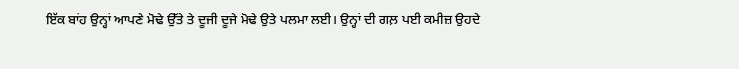ਇੱਕ ਬਾਂਹ ਉਨ੍ਹਾਂ ਆਪਣੇ ਮੋਢੇ ਉੱਤੇ ਤੇ ਦੂਜੀ ਦੂਜੇ ਮੋਢੇ ਉਤੇ ਪਲਮਾ ਲਈ। ਉਨ੍ਹਾਂ ਦੀ ਗਲ਼ ਪਈ ਕਮੀਜ਼ ਉਹਦੇ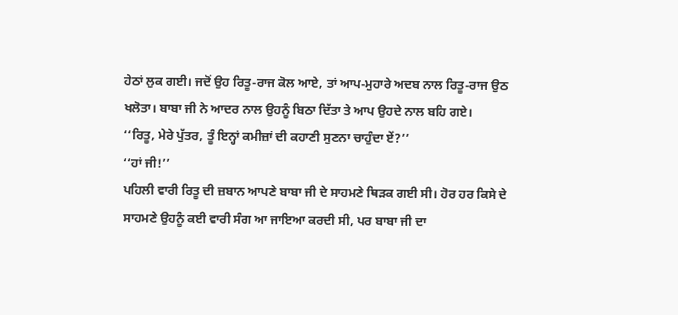ਹੇਠਾਂ ਲੁਕ ਗਈ। ਜਦੋਂ ਉਹ ਰਿਤੂ-ਰਾਜ ਕੋਲ ਆਏ, ਤਾਂ ਆਪ-ਮੁਹਾਰੇ ਅਦਬ ਨਾਲ ਰਿਤੂ-ਰਾਜ ਉਠ ਖਲੋਤਾ। ਬਾਬਾ ਜੀ ਨੇ ਆਦਰ ਨਾਲ ਉਹਨੂੰ ਬਿਠਾ ਦਿੱਤਾ ਤੇ ਆਪ ਉਹਦੇ ਨਾਲ ਬਹਿ ਗਏ।
‘‘ਰਿਤੂ, ਮੇਰੇ ਪੁੱਤਰ, ਤੂੰ ਇਨ੍ਹਾਂ ਕਮੀਜ਼ਾਂ ਦੀ ਕਹਾਣੀ ਸੁਣਨਾ ਚਾਹੁੰਦਾ ਏਂ?’’
‘‘ਹਾਂ ਜੀ!’’
ਪਹਿਲੀ ਵਾਰੀ ਰਿਤੂ ਦੀ ਜ਼ਬਾਨ ਆਪਣੇ ਬਾਬਾ ਜੀ ਦੇ ਸਾਹਮਣੇ ਥਿੜਕ ਗਈ ਸੀ। ਹੋਰ ਹਰ ਕਿਸੇ ਦੇ ਸਾਹਮਣੇ ਉਹਨੂੰ ਕਈ ਵਾਰੀ ਸੰਗ ਆ ਜਾਇਆ ਕਰਦੀ ਸੀ, ਪਰ ਬਾਬਾ ਜੀ ਦਾ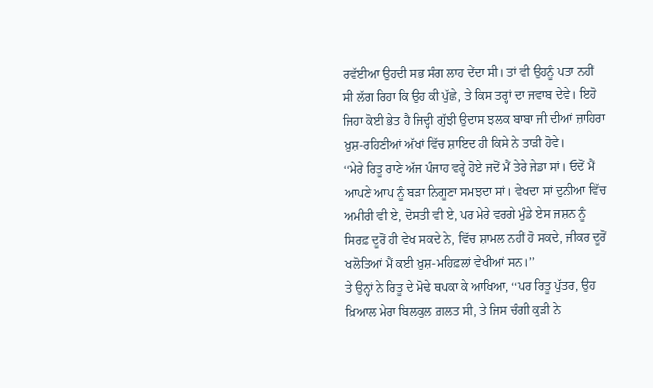ਰਵੱਈਆ ਉਹਦੀ ਸਭ ਸੰਗ ਲਾਹ ਦੇਂਦਾ ਸੀ। ਤਾਂ ਵੀ ਉਹਨੂੰ ਪਤਾ ਨਹੀਂ ਸੀ ਲੱਗ ਰਿਹਾ ਕਿ ਉਹ ਕੀ ਪੁੱਛੇ, ਤੇ ਕਿਸ ਤਰ੍ਹਾਂ ਦਾ ਜਵਾਬ ਦੇਵੇ। ਇਹੋ ਜਿਹਾ ਕੋਈ ਭੇਤ ਹੈ ਜਿਦ੍ਹੀ ਗੁੱਝੀ ਉਦਾਸ ਝਲਕ ਬਾਬਾ ਜੀ ਦੀਆਂ ਜ਼ਾਹਿਰਾ ਖ਼ੁਸ਼-ਰਹਿਣੀਆਂ ਅੱਖਾਂ ਵਿੱਚ ਸ਼ਾਇਦ ਹੀ ਕਿਸੇ ਨੇ ਤਾੜੀ ਹੋਵੇ।
‘‘ਮੇਰੇ ਰਿਤੂ ਰਾਣੇ ਅੱਜ ਪੰਜਾਹ ਵਰ੍ਹੇ ਹੋਏ ਜਦੋਂ ਮੈਂ ਤੇਰੇ ਜੇਡਾ ਸਾਂ। ਓਦੋਂ ਮੈਂ ਆਪਣੇ ਆਪ ਨੂੰ ਬੜਾ ਨਿਗੂਣਾ ਸਮਝਦਾ ਸਾਂ। ਵੇਖਦਾ ਸਾਂ ਦੁਨੀਆ ਵਿੱਚ ਅਮੀਰੀ ਵੀ ਏ, ਦੋਸਤੀ ਵੀ ਏ, ਪਰ ਮੇਰੇ ਵਰਗੇ ਮੁੰਡੇ ਏਸ ਜਸ਼ਨ ਨੂੰ ਸਿਰਫ਼ ਦੂਰੋਂ ਹੀ ਵੇਖ ਸਕਦੇ ਨੇ, ਵਿੱਚ ਸ਼ਾਮਲ ਨਹੀਂ ਹੋ ਸਕਦੇ, ਜੀਕਰ ਦੂਰੋਂ ਖਲੋਤਿਆਂ ਮੈਂ ਕਈ ਖ਼ੁਸ਼-ਮਹਿਫ਼ਲਾਂ ਵੇਖੀਆਂ ਸਨ।’’
ਤੇ ਉਨ੍ਹਾਂ ਨੇ ਰਿਤੂ ਦੇ ਮੋਢੇ ਥਪਕਾ ਕੇ ਆਖਿਆ, ‘‘ਪਰ ਰਿਤੂ ਪੁੱਤਰ, ਉਹ ਖ਼ਿਆਲ ਮੇਰਾ ਬਿਲਕੁਲ ਗ਼ਲਤ ਸੀ, ਤੇ ਜਿਸ ਚੰਗੀ ਕੁੜੀ ਨੇ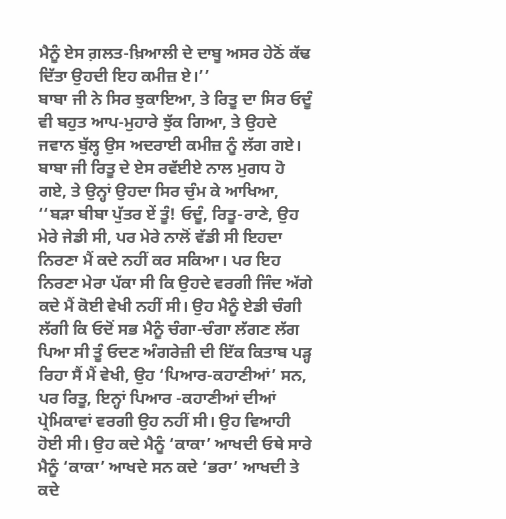ਮੈਨੂੰ ਏਸ ਗ਼ਲਤ-ਖ਼ਿਆਲੀ ਦੇ ਦਾਬੂ ਅਸਰ ਹੇਠੋਂ ਕੱਢ ਦਿੱਤਾ ਉਹਦੀ ਇਹ ਕਮੀਜ਼ ਏ।’’
ਬਾਬਾ ਜੀ ਨੇ ਸਿਰ ਝੁਕਾਇਆ, ਤੇ ਰਿਤੂ ਦਾ ਸਿਰ ਓਦੂੰ ਵੀ ਬਹੁਤ ਆਪ-ਮੁਹਾਰੇ ਝੁੱਕ ਗਿਆ, ਤੇ ਉਹਦੇ ਜਵਾਨ ਬੁੱਲ੍ਹ ਉਸ ਅਦਰਾਈ ਕਮੀਜ਼ ਨੂੰ ਲੱਗ ਗਏ।
ਬਾਬਾ ਜੀ ਰਿਤੂ ਦੇ ਏਸ ਰਵੱਈਏ ਨਾਲ ਮੁਗਧ ਹੋ ਗਏ, ਤੇ ਉਨ੍ਹਾਂ ਉਹਦਾ ਸਿਰ ਚੁੰਮ ਕੇ ਆਖਿਆ, ‘‘ਬੜਾ ਬੀਬਾ ਪੁੱਤਰ ਏਂ ਤੂੰ! ਓਦੂੰ, ਰਿਤੂ-ਰਾਣੇ, ਉਹ ਮੇਰੇ ਜੇਡੀ ਸੀ, ਪਰ ਮੇਰੇ ਨਾਲੋਂ ਵੱਡੀ ਸੀ ਇਹਦਾ ਨਿਰਣਾ ਮੈਂ ਕਦੇ ਨਹੀਂ ਕਰ ਸਕਿਆ। ਪਰ ਇਹ ਨਿਰਣਾ ਮੇਰਾ ਪੱਕਾ ਸੀ ਕਿ ਉਹਦੇ ਵਰਗੀ ਜਿੰਦ ਅੱਗੇ ਕਦੇ ਮੈਂ ਕੋਈ ਵੇਖੀ ਨਹੀਂ ਸੀ। ਉਹ ਮੈਨੂੰ ਏਡੀ ਚੰਗੀ ਲੱਗੀ ਕਿ ਓਦੋਂ ਸਭ ਮੈਨੂੰ ਚੰਗਾ-ਚੰਗਾ ਲੱਗਣ ਲੱਗ ਪਿਆ ਸੀ ਤੂੰ ਓਦਣ ਅੰਗਰੇਜ਼ੀ ਦੀ ਇੱਕ ਕਿਤਾਬ ਪੜ੍ਹ ਰਿਹਾ ਸੈਂ ਮੈਂ ਵੇਖੀ, ਉਹ ‘ਪਿਆਰ-ਕਹਾਣੀਆਂ’ ਸਨ, ਪਰ ਰਿਤੂ, ਇਨ੍ਹਾਂ ਪਿਆਰ -ਕਹਾਣੀਆਂ ਦੀਆਂ ਪ੍ਰੇਮਿਕਾਵਾਂ ਵਰਗੀ ਉਹ ਨਹੀਂ ਸੀ। ਉਹ ਵਿਆਹੀ ਹੋਈ ਸੀ। ਉਹ ਕਦੇ ਮੈਨੂੰ ‘ਕਾਕਾ’ ਆਖਦੀ ਓਥੇ ਸਾਰੇ ਮੈਨੂੰ ‘ਕਾਕਾ’ ਆਖਦੇ ਸਨ ਕਦੇ ‘ਭਰਾ’ ਆਖਦੀ ਤੇ ਕਦੇ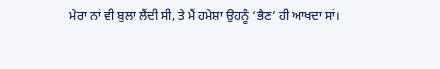ਮੇਰਾ ਨਾਂ ਵੀ ਬੁਲਾ ਲੈਂਦੀ ਸੀ, ਤੇ ਮੈਂ ਹਮੇਸ਼ਾ ਉਹਨੂੰ ‘ਭੈਣ’ ਹੀ ਆਖਦਾ ਸਾਂ।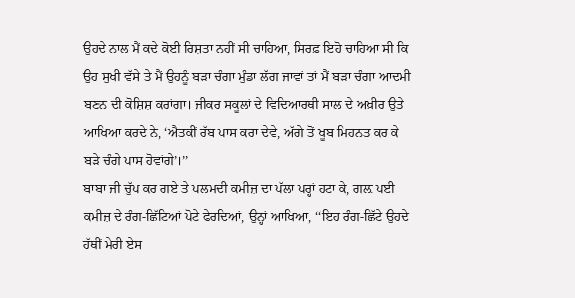ਉਹਦੇ ਨਾਲ ਮੈਂ ਕਦੇ ਕੋਈ ਰਿਸ਼ਤਾ ਨਹੀਂ ਸੀ ਚਾਹਿਆ, ਸਿਰਫ਼ ਇਹੋ ਚਾਹਿਆ ਸੀ ਕਿ ਉਹ ਸੁਖੀ ਵੱਸੇ ਤੇ ਮੈਂ ਉਹਨੂੰ ਬੜਾ ਚੰਗਾ ਮੁੰਡਾ ਲੱਗ ਜਾਵਾਂ ਤਾਂ ਮੈਂ ਬੜਾ ਚੰਗਾ ਆਦਮੀ ਬਣਨ ਦੀ ਕੋਸ਼ਿਸ਼ ਕਰਾਂਗਾ। ਜੀਕਰ ਸਕੂਲਾਂ ਦੇ ਵਿਦਿਆਰਥੀ ਸਾਲ ਦੇ ਅਖ਼ੀਰ ਉਤੇ ਆਖਿਆ ਕਰਦੇ ਨੇ, ‘ਐਤਕੀਂ ਰੱਬ ਪਾਸ ਕਰਾ ਦੇਵੇ, ਅੱਗੇ ਤੋਂ ਖੂਬ ਮਿਹਨਤ ਕਰ ਕੇ ਬੜੇ ਚੰਗੇ ਪਾਸ ਹੋਵਾਂਗੇ’।’’
ਬਾਬਾ ਜੀ ਚੁੱਪ ਕਰ ਗਏ ਤੇ ਪਲਮਦੀ ਕਮੀਜ਼ ਦਾ ਪੱਲਾ ਪਰ੍ਹਾਂ ਹਟਾ ਕੇ, ਗਲ਼ ਪਈ ਕਮੀਜ਼ ਦੇ ਰੰਗ-ਛਿੱਟਿਆਂ ਪੋਟੇ ਫੇਰਦਿਆਂ, ਉਨ੍ਹਾਂ ਆਖਿਆ, ‘‘ਇਹ ਰੰਗ-ਛਿੱਟੇ ਉਹਦੇ ਹੱਥੀਂ ਮੇਰੀ ਏਸ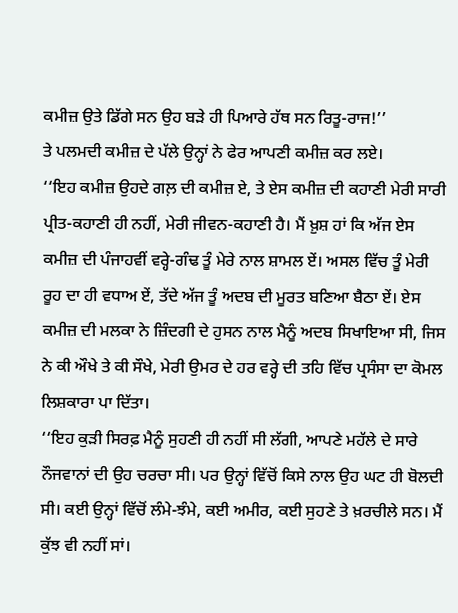ਕਮੀਜ਼ ਉਤੇ ਡਿੱਗੇ ਸਨ ਉਹ ਬੜੇ ਹੀ ਪਿਆਰੇ ਹੱਥ ਸਨ ਰਿਤੂ-ਰਾਜ!’’
ਤੇ ਪਲਮਦੀ ਕਮੀਜ਼ ਦੇ ਪੱਲੇ ਉਨ੍ਹਾਂ ਨੇ ਫੇਰ ਆਪਣੀ ਕਮੀਜ਼ ਕਰ ਲਏ।
‘‘ਇਹ ਕਮੀਜ਼ ਉਹਦੇ ਗਲ਼ ਦੀ ਕਮੀਜ਼ ਏ, ਤੇ ਏਸ ਕਮੀਜ਼ ਦੀ ਕਹਾਣੀ ਮੇਰੀ ਸਾਰੀ ਪ੍ਰੀਤ-ਕਹਾਣੀ ਹੀ ਨਹੀਂ, ਮੇਰੀ ਜੀਵਨ-ਕਹਾਣੀ ਹੈ। ਮੈਂ ਖ਼ੁਸ਼ ਹਾਂ ਕਿ ਅੱਜ ਏਸ ਕਮੀਜ਼ ਦੀ ਪੰਜਾਹਵੀਂ ਵਰ੍ਹੇ-ਗੰਢ ਤੂੰ ਮੇਰੇ ਨਾਲ ਸ਼ਾਮਲ ਏਂ। ਅਸਲ ਵਿੱਚ ਤੂੰ ਮੇਰੀ ਰੂਹ ਦਾ ਹੀ ਵਧਾਅ ਏਂ, ਤੱਦੇ ਅੱਜ ਤੂੰ ਅਦਬ ਦੀ ਮੂਰਤ ਬਣਿਆ ਬੈਠਾ ਏਂ। ਏਸ ਕਮੀਜ਼ ਦੀ ਮਲਕਾ ਨੇ ਜ਼ਿੰਦਗੀ ਦੇ ਹੁਸਨ ਨਾਲ ਮੈਨੂੰ ਅਦਬ ਸਿਖਾਇਆ ਸੀ, ਜਿਸ ਨੇ ਕੀ ਔਖੇ ਤੇ ਕੀ ਸੌਖੇ, ਮੇਰੀ ਉਮਰ ਦੇ ਹਰ ਵਰ੍ਹੇ ਦੀ ਤਹਿ ਵਿੱਚ ਪ੍ਰਸੰਸਾ ਦਾ ਕੋਮਲ ਲਿਸ਼ਕਾਰਾ ਪਾ ਦਿੱਤਾ।
‘‘ਇਹ ਕੁੜੀ ਸਿਰਫ਼ ਮੈਨੂੰ ਸੁਹਣੀ ਹੀ ਨਹੀਂ ਸੀ ਲੱਗੀ, ਆਪਣੇ ਮਹੱਲੇ ਦੇ ਸਾਰੇ ਨੌਜਵਾਨਾਂ ਦੀ ਉਹ ਚਰਚਾ ਸੀ। ਪਰ ਉਨ੍ਹਾਂ ਵਿੱਚੋਂ ਕਿਸੇ ਨਾਲ ਉਹ ਘਟ ਹੀ ਬੋਲਦੀ ਸੀ। ਕਈ ਉਨ੍ਹਾਂ ਵਿੱਚੋਂ ਲੰਮੇ-ਝੰਮੇ, ਕਈ ਅਮੀਰ, ਕਈ ਸੁਹਣੇ ਤੇ ਖ਼ਰਚੀਲੇ ਸਨ। ਮੈਂ ਕੁੱਝ ਵੀ ਨਹੀਂ ਸਾਂ।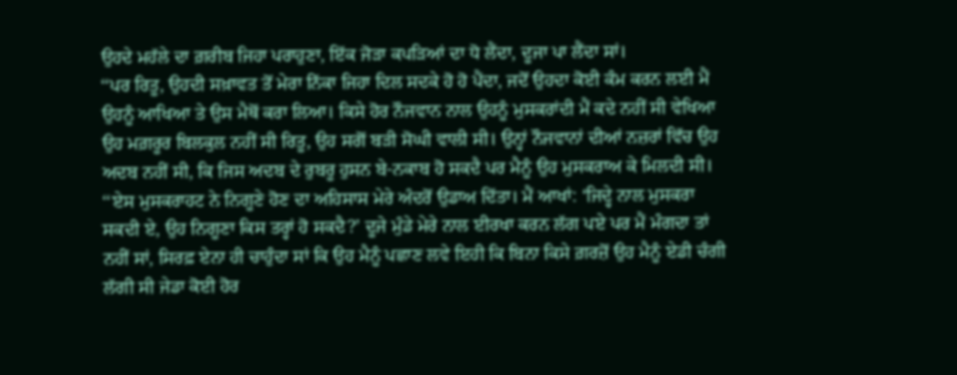ਉਹਦੇ ਮਹੱਲੇ ਦਾ ਗ਼ਰੀਬ ਜਿਹਾ ਪਰਾਹੁਣਾ, ਇੱਕ ਜੋੜਾ ਕਪੜਿਆਂ ਦਾ ਧੋ ਲੈਂਦਾ, ਦੂਜਾ ਪਾ ਲੈਂਦਾ ਸਾਂ।
‘‘ਪਰ ਰਿਤੂ, ਉਹਦੀ ਸਖ਼ਾਵਤ ਤੋਂ ਮੇਰਾ ਨਿੱਕਾ ਜਿਹਾ ਦਿਲ ਸਦਕੇ ਹੋ ਹੋ ਪੈਂਦਾ, ਜਦੋਂ ਉਹਦਾ ਕੋਈ ਕੰਮ ਕਰਨ ਲਈ ਮੈਂ ਉਹਨੂੰ ਆਖਿਆ ਤੇ ਉਸ ਮੈਥੋਂ ਕਰਾ ਲਿਆ। ਕਿਸੇ ਹੋਰ ਨੌਜਵਾਨ ਨਾਲ ਉਹਨੂੰ ਮੁਸਕਰਾਂਦੀ ਮੈਂ ਕਦੇ ਨਹੀਂ ਸੀ ਵੇਖਿਆ ਉਹ ਮਗ਼ਰੂਰ ਬਿਲਕੁਲ ਨਹੀਂ ਸੀ ਰਿਤੂ, ਉਹ ਸਗੋਂ ਬੜੀ ਸੋਘੀ ਵਾਲੀ ਸੀ। ਉਨ੍ਹਾਂ ਨੌਜਵਾਨਾਂ ਦੀਆਂ ਨਜ਼ਰਾਂ ਵਿੱਚ ਉਹ ਅਦਬ ਨਹੀਂ ਸੀ, ਕਿ ਜਿਸ ਅਦਬ ਦੇ ਰੁਬਰੂ ਹੁਸਨ ਬੇ-ਨਕਾਬ ਹੋ ਸਕਦੈ ਪਰ ਮੈਨੂੰ ਉਹ ਮੁਸਕਰਾਅ ਕੇ ਮਿਲਦੀ ਸੀ।
‘‘ਏਸ ਮੁਸਕਰਾਹਟ ਨੇ ਨਿਗੂਣੇ ਹੋਣ ਦਾ ਅਹਿਸਾਸ ਮੇਰੇ ਅੰਦਰੋਂ ਉਡਾਅ ਦਿੱਤਾ। ਮੈਂ ਆਖਾਂ: ‘ਜਿਦ੍ਹੇ ਨਾਲ ਮੁਸਕਰਾ ਸਕਦੀ ਏ, ਉਹ ਨਿਗੂਣਾ ਕਿਸ ਤਰ੍ਹਾਂ ਹੋ ਸਕਦੈ?’ ਦੂਜੇ ਮੁੰਡੇ ਮੇਰੇ ਨਾਲ ਈਰਖਾ ਕਰਨ ਲੱਗ ਪਏ ਪਰ ਮੈਂ ਮੰਗਦਾ ਤਾਂ ਨਹੀਂ ਸਾਂ, ਸਿਰਫ਼ ਏਨਾ ਹੀ ਚਾਹੁੰਦਾ ਸਾਂ ਕਿ ਉਹ ਮੈਨੂੰ ਪਛਾਣ ਲਵੇ ਇਹੀ ਕਿ ਬਿਨਾ ਕਿਸੇ ਗ਼ਰਜ਼ੋਂ ਉਹ ਮੈਨੂੰ ਏਡੀ ਚੰਗੀ ਲੱਗੀ ਸੀ ਜੇਡਾ ਕੋਈ ਹੋਰ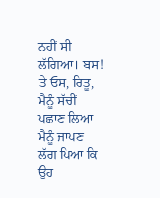ਨਹੀਂ ਸੀ ਲੱਗਿਆ। ਬਸ! ਤੇ ਓਸ, ਰਿਤੂ, ਮੈਨੂੰ ਸੱਚੀਂ ਪਛਾਣ ਲਿਆ ਮੈਨੂੰ ਜਾਪਣ ਲੱਗ ਪਿਆ ਕਿ ਉਹ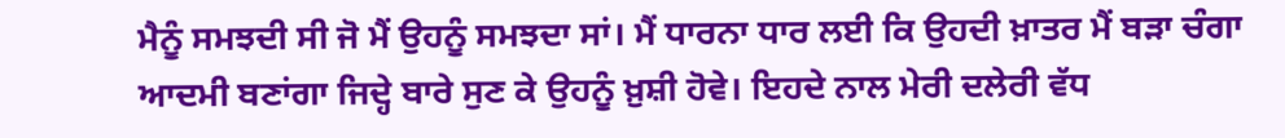ਮੈਨੂੰ ਸਮਝਦੀ ਸੀ ਜੋ ਮੈਂ ਉਹਨੂੰ ਸਮਝਦਾ ਸਾਂ। ਮੈਂ ਧਾਰਨਾ ਧਾਰ ਲਈ ਕਿ ਉਹਦੀ ਖ਼ਾਤਰ ਮੈਂ ਬੜਾ ਚੰਗਾ ਆਦਮੀ ਬਣਾਂਗਾ ਜਿਦ੍ਹੇ ਬਾਰੇ ਸੁਣ ਕੇ ਉਹਨੂੰ ਖ਼ੁਸ਼ੀ ਹੋਵੇ। ਇਹਦੇ ਨਾਲ ਮੇਰੀ ਦਲੇਰੀ ਵੱਧ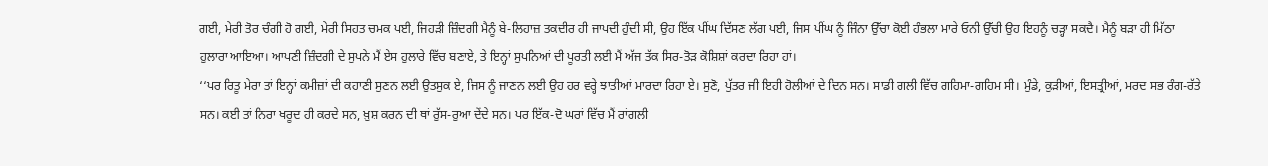ਗਈ, ਮੇਰੀ ਤੋਰ ਚੰਗੀ ਹੋ ਗਈ, ਮੇਰੀ ਸਿਹਤ ਚਮਕ ਪਈ, ਜਿਹੜੀ ਜ਼ਿੰਦਗੀ ਮੈਨੂੰ ਬੇ-ਲਿਹਾਜ਼ ਤਕਦੀਰ ਹੀ ਜਾਪਦੀ ਹੁੰਦੀ ਸੀ, ਉਹ ਇੱਕ ਪੀਂਘ ਦਿੱਸਣ ਲੱਗ ਪਈ, ਜਿਸ ਪੀਂਘ ਨੂੰ ਜਿੰਨਾ ਉੱਚਾ ਕੋਈ ਹੰਭਲਾ ਮਾਰੇ ਓਨੀ ਉੱਚੀ ਉਹ ਇਹਨੂੰ ਚੜ੍ਹਾ ਸਕਦੈ। ਮੈਨੂੰ ਬੜਾ ਹੀ ਮਿੱਠਾ ਹੁਲਾਰਾ ਆਇਆ। ਆਪਣੀ ਜ਼ਿੰਦਗੀ ਦੇ ਸੁਪਨੇ ਮੈਂ ਏਸ ਹੁਲਾਰੇ ਵਿੱਚ ਬਣਾਏ, ਤੇ ਇਨ੍ਹਾਂ ਸੁਪਨਿਆਂ ਦੀ ਪੂਰਤੀ ਲਈ ਮੈਂ ਅੱਜ ਤੱਕ ਸਿਰ-ਤੋੜ ਕੋਸ਼ਿਸ਼ਾਂ ਕਰਦਾ ਰਿਹਾ ਹਾਂ।
‘‘ਪਰ ਰਿਤੂ ਮੇਰਾ ਤਾਂ ਇਨ੍ਹਾਂ ਕਮੀਜ਼ਾਂ ਦੀ ਕਹਾਣੀ ਸੁਣਨ ਲਈ ਉਤਸੁਕ ਏ, ਜਿਸ ਨੂੰ ਜਾਣਨ ਲਈ ਉਹ ਹਰ ਵਰ੍ਹੇ ਝਾਤੀਆਂ ਮਾਰਦਾ ਰਿਹਾ ਏ। ਸੁਣੋ, ਪੁੱਤਰ ਜੀ ਇਹੀ ਹੋਲੀਆਂ ਦੇ ਦਿਨ ਸਨ। ਸਾਡੀ ਗਲੀ ਵਿੱਚ ਗਹਿਮਾ-ਗਹਿਮ ਸੀ। ਮੁੰਡੇ, ਕੁੜੀਆਂ, ਇਸਤ੍ਰੀਆਂ, ਮਰਦ ਸਭ ਰੰਗ-ਰੱਤੇ ਸਨ। ਕਈ ਤਾਂ ਨਿਰਾ ਖਰੂਦ ਹੀ ਕਰਦੇ ਸਨ, ਖ਼ੁਸ਼ ਕਰਨ ਦੀ ਥਾਂ ਰੁੱਸ-ਰੁਆ ਦੇਂਦੇ ਸਨ। ਪਰ ਇੱਕ-ਦੋ ਘਰਾਂ ਵਿੱਚ ਮੈਂ ਰਾਂਗਲੀ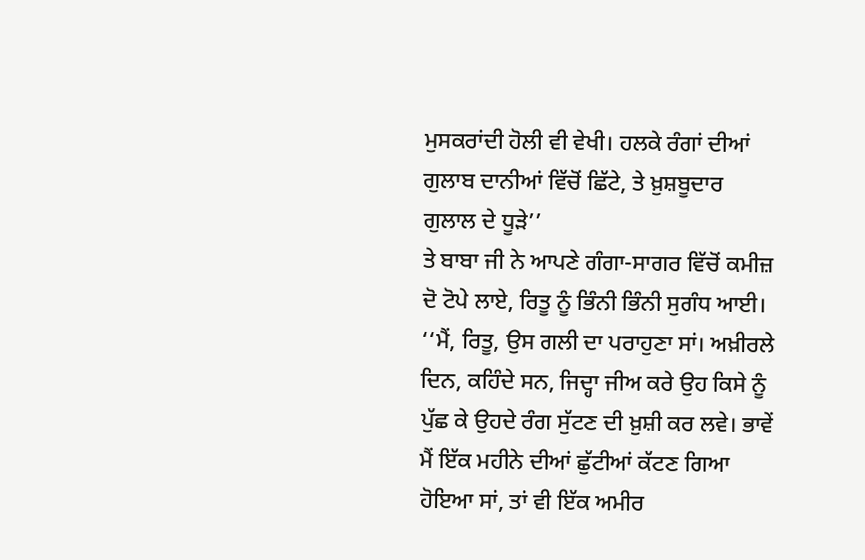ਮੁਸਕਰਾਂਦੀ ਹੋਲੀ ਵੀ ਵੇਖੀ। ਹਲਕੇ ਰੰਗਾਂ ਦੀਆਂ ਗੁਲਾਬ ਦਾਨੀਆਂ ਵਿੱਚੋਂ ਛਿੱਟੇ, ਤੇ ਖ਼ੁਸ਼ਬੂਦਾਰ ਗੁਲਾਲ ਦੇ ਧੂੜੇ’’
ਤੇ ਬਾਬਾ ਜੀ ਨੇ ਆਪਣੇ ਗੰਗਾ-ਸਾਗਰ ਵਿੱਚੋਂ ਕਮੀਜ਼ ਦੋ ਟੋਪੇ ਲਾਏ, ਰਿਤੂ ਨੂੰ ਭਿੰਨੀ ਭਿੰਨੀ ਸੁਗੰਧ ਆਈ।
‘‘ਮੈਂ, ਰਿਤੂ, ਉਸ ਗਲੀ ਦਾ ਪਰਾਹੁਣਾ ਸਾਂ। ਅਖ਼ੀਰਲੇ ਦਿਨ, ਕਹਿੰਦੇ ਸਨ, ਜਿਦ੍ਹਾ ਜੀਅ ਕਰੇ ਉਹ ਕਿਸੇ ਨੂੰ ਪੁੱਛ ਕੇ ਉਹਦੇ ਰੰਗ ਸੁੱਟਣ ਦੀ ਖ਼ੁਸ਼ੀ ਕਰ ਲਵੇ। ਭਾਵੇਂ ਮੈਂ ਇੱਕ ਮਹੀਨੇ ਦੀਆਂ ਛੁੱਟੀਆਂ ਕੱਟਣ ਗਿਆ ਹੋਇਆ ਸਾਂ, ਤਾਂ ਵੀ ਇੱਕ ਅਮੀਰ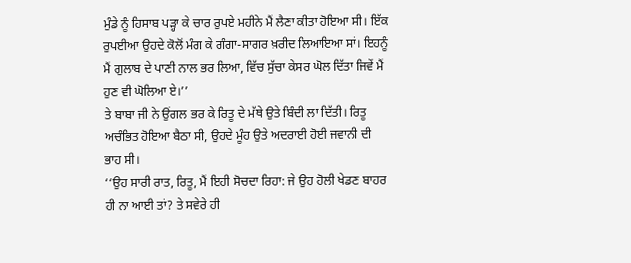ਮੁੰਡੇ ਨੂੰ ਹਿਸਾਬ ਪੜ੍ਹਾ ਕੇ ਚਾਰ ਰੁਪਏ ਮਹੀਨੇ ਮੈਂ ਲੈਣਾ ਕੀਤਾ ਹੋਇਆ ਸੀ। ਇੱਕ ਰੁਪਈਆ ਉਹਦੇ ਕੋਲੋਂ ਮੰਗ ਕੇ ਗੰਗਾ-ਸਾਗਰ ਖ਼ਰੀਦ ਲਿਆਇਆ ਸਾਂ। ਇਹਨੂੰ ਮੈਂ ਗੁਲਾਬ ਦੇ ਪਾਣੀ ਨਾਲ ਭਰ ਲਿਆ, ਵਿੱਚ ਸੁੱਚਾ ਕੇਸਰ ਘੋਲ ਦਿੱਤਾ ਜਿਵੇਂ ਮੈਂ ਹੁਣ ਵੀ ਘੋਲਿਆ ਏ।’’
ਤੇ ਬਾਬਾ ਜੀ ਨੇ ਉਂਗਲ ਭਰ ਕੇ ਰਿਤੂ ਦੇ ਮੱਥੇ ਉਤੇ ਬਿੰਦੀ ਲਾ ਦਿੱਤੀ। ਰਿਤੂ ਅਚੰਭਿਤ ਹੋਇਆ ਬੈਠਾ ਸੀ, ਉਹਦੇ ਮੂੰਹ ਉਤੇ ਅਦਰਾਈ ਹੋਈ ਜਵਾਨੀ ਦੀ ਭਾਹ ਸੀ।
‘‘ਉਹ ਸਾਰੀ ਰਾਤ, ਰਿਤੂ, ਮੈਂ ਇਹੀ ਸੋਚਦਾ ਰਿਹਾ: ਜੇ ਉਹ ਹੋਲੀ ਖੇਡਣ ਬਾਹਰ ਹੀ ਨਾ ਆਈ ਤਾਂ? ਤੇ ਸਵੇਰੇ ਹੀ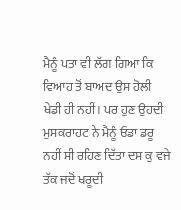ਮੈਨੂੰ ਪਤਾ ਵੀ ਲੱਗ ਗਿਆ ਕਿ ਵਿਆਹ ਤੋਂ ਬਾਅਦ ਉਸ ਹੋਲੀ ਖੇਡੀ ਹੀ ਨਹੀਂ। ਪਰ ਹੁਣ ਉਹਦੀ ਮੁਸਕਰਾਹਟ ਨੇ ਮੈਨੂੰ ਓਡਾ ਡਰੂ ਨਹੀਂ ਸੀ ਰਹਿਣ ਦਿੱਤਾ ਦਸ ਕੁ ਵਜੇ ਤੱਕ ਜਦੋਂ ਖਰੂਦੀ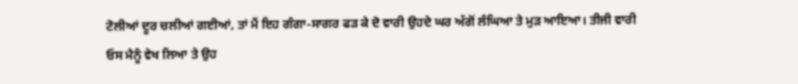ਟੋਲੀਆਂ ਦੂਰ ਚਲੀਆਂ ਗਈਆਂ, ਤਾਂ ਮੈਂ ਇਹ ਗੰਗਾ-ਸਾਗਰ ਫੜ ਕੇ ਦੋ ਵਾਰੀ ਉਹਦੇ ਘਰ ਅੱਗੋਂ ਲੰਘਿਆ ਤੇ ਮੁੜ ਆਇਆ। ਤੀਜੀ ਵਾਰੀ ਓਸ ਮੈਨੂੰ ਵੇਖ ਲਿਆ ਤੇ ਉਹ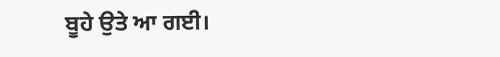ਬੂਹੇ ਉਤੇ ਆ ਗਈ।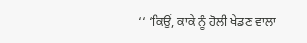‘‘ ‘ਕਿਉਂ, ਕਾਕੇ ਨੂੰ ਹੋਲੀ ਖੇਡਣ ਵਾਲਾ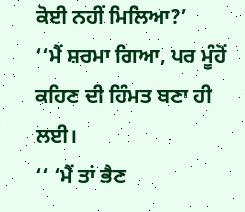ਕੋਈ ਨਹੀਂ ਮਿਲਿਆ?’
‘‘ਮੈਂ ਸ਼ਰਮਾ ਗਿਆ, ਪਰ ਮੂੰਹੋਂ ਕਹਿਣ ਦੀ ਹਿੰਮਤ ਬਣਾ ਹੀ ਲਈ।
‘‘ ‘ਮੈਂ ਤਾਂ ਭੈਣ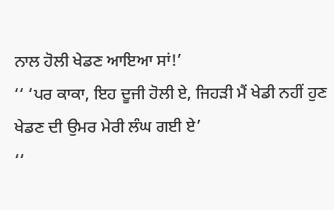ਨਾਲ ਹੋਲੀ ਖੇਡਣ ਆਇਆ ਸਾਂ!’
‘‘ ‘ਪਰ ਕਾਕਾ, ਇਹ ਦੂਜੀ ਹੋਲੀ ਏ, ਜਿਹੜੀ ਮੈਂ ਖੇਡੀ ਨਹੀਂ ਹੁਣ ਖੇਡਣ ਦੀ ਉਮਰ ਮੇਰੀ ਲੰਘ ਗਈ ਏ’
‘‘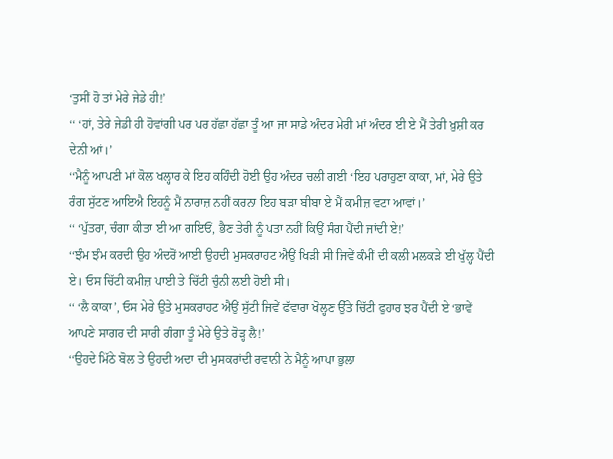‘ਤੁਸੀਂ ਹੋ ਤਾਂ ਮੇਰੇ ਜੇਡੇ ਹੀ!’
‘‘ ‘ਹਾਂ, ਤੇਰੇ ਜੇਡੀ ਹੀ ਹੋਵਾਂਗੀ ਪਰ ਪਰ ਹੱਛਾ ਹੱਛਾ ਤੂੰ ਆ ਜਾ ਸਾਡੇ ਅੰਦਰ ਮੇਰੀ ਮਾਂ ਅੰਦਰ ਈ ਏ ਮੈਂ ਤੇਰੀ ਖ਼ੁਸ਼ੀ ਕਰ ਦੇਨੀ ਆਂ।’
‘‘ਮੈਨੂੰ ਆਪਣੀ ਮਾਂ ਕੋਲ ਖਲ੍ਹਾਰ ਕੇ ਇਹ ਕਹਿੰਦੀ ਹੋਈ ਉਹ ਅੰਦਰ ਚਲੀ ਗਈ ‘ਇਹ ਪਰਾਹੁਣਾ ਕਾਕਾ, ਮਾਂ, ਮੇਰੇ ਉਤੇ ਰੰਗ ਸੁੱਟਣ ਆਇਐ ਇਹਨੂੰ ਮੈਂ ਨਾਰਾਜ਼ ਨਹੀਂ ਕਰਨਾ ਇਹ ਬੜਾ ਬੀਬਾ ਏ ਮੈਂ ਕਮੀਜ਼ ਵਟਾ ਆਵਾਂ।’
‘‘ ‘ਪੁੱਤਰਾ, ਚੰਗਾ ਕੀਤਾ ਈ ਆ ਗਇਓਂ, ਭੈਣ ਤੇਰੀ ਨੂੰ ਪਤਾ ਨਹੀਂ ਕਿਉਂ ਸੰਗ ਪੈਂਦੀ ਜਾਂਦੀ ਏ!’
‘‘ਝੰਮ ਝੰਮ ਕਰਦੀ ਉਹ ਅੰਦਰੋਂ ਆਈ ਉਹਦੀ ਮੁਸਕਰਾਹਟ ਐਉਂ ਖਿੜੀ ਸੀ ਜਿਵੇਂ ਕੰਮੀਂ ਦੀ ਕਲੀ ਮਲਕੜੇ ਈ ਖੁੱਲ੍ਹ ਪੈਂਦੀ ਏ। ਓਸ ਚਿੱਟੀ ਕਮੀਜ਼ ਪਾਈ ਤੇ ਚਿੱਟੀ ਚੁੰਨੀ ਲਈ ਹੋਈ ਸੀ।
‘‘ ‘ਲੈ ਕਾਕਾ’, ਓਸ ਮੇਰੇ ਉਤੇ ਮੁਸਕਰਾਹਟ ਐਉਂ ਸੁੱਟੀ ਜਿਵੇਂ ਫੱਵਾਰਾ ਖੋਲ੍ਹਣ ਉੱਤੇ ਚਿੱਟੀ ਫੁਹਾਰ ਝਰ ਪੈਂਦੀ ਏ ‘ਭਾਵੇਂ ਆਪਣੇ ਸਾਗਰ ਦੀ ਸਾਰੀ ਗੰਗਾ ਤੂੰ ਮੇਰੇ ਉਤੇ ਰੋੜ੍ਹ ਲੈ!’
‘‘ਉਹਦੇ ਮਿੱਠੇ ਬੋਲ ਤੇ ਉਹਦੀ ਅਦਾ ਦੀ ਮੁਸਕਰਾਂਦੀ ਰਵਾਨੀ ਨੇ ਮੈਨੂੰ ਆਪਾ ਭੁਲਾ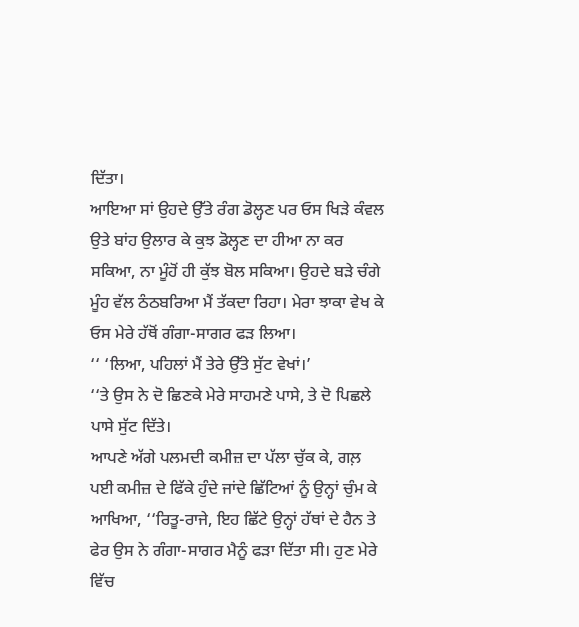ਦਿੱਤਾ।
ਆਇਆ ਸਾਂ ਉਹਦੇ ਉੱਤੇ ਰੰਗ ਡੋਲ੍ਹਣ ਪਰ ਓਸ ਖਿੜੇ ਕੰਵਲ ਉਤੇ ਬਾਂਹ ਉਲਾਰ ਕੇ ਕੁਝ ਡੋਲ੍ਹਣ ਦਾ ਹੀਆ ਨਾ ਕਰ ਸਕਿਆ, ਨਾ ਮੂੰਹੋਂ ਹੀ ਕੁੱਝ ਬੋਲ ਸਕਿਆ। ਉਹਦੇ ਬੜੇ ਚੰਗੇ ਮੂੰਹ ਵੱਲ ਠੰਠਬਰਿਆ ਮੈਂ ਤੱਕਦਾ ਰਿਹਾ। ਮੇਰਾ ਝਾਕਾ ਵੇਖ ਕੇ ਓਸ ਮੇਰੇ ਹੱਥੋਂ ਗੰਗਾ-ਸਾਗਰ ਫੜ ਲਿਆ।
‘‘ ‘ਲਿਆ, ਪਹਿਲਾਂ ਮੈਂ ਤੇਰੇ ਉੱਤੇ ਸੁੱਟ ਵੇਖਾਂ।’
‘‘ਤੇ ਉਸ ਨੇ ਦੋ ਛਿਣਕੇ ਮੇਰੇ ਸਾਹਮਣੇ ਪਾਸੇ, ਤੇ ਦੋ ਪਿਛਲੇ ਪਾਸੇ ਸੁੱਟ ਦਿੱਤੇ।
ਆਪਣੇ ਅੱਗੇ ਪਲਮਦੀ ਕਮੀਜ਼ ਦਾ ਪੱਲਾ ਚੁੱਕ ਕੇ, ਗਲ਼ ਪਈ ਕਮੀਜ਼ ਦੇ ਫਿੱਕੇ ਹੁੰਦੇ ਜਾਂਦੇ ਛਿੱਟਿਆਂ ਨੂੰ ਉਨ੍ਹਾਂ ਚੁੰਮ ਕੇ ਆਖਿਆ, ‘‘ਰਿਤੂ-ਰਾਜੇ, ਇਹ ਛਿੱਟੇ ਉਨ੍ਹਾਂ ਹੱਥਾਂ ਦੇ ਹੈਨ ਤੇ ਫੇਰ ਉਸ ਨੇ ਗੰਗਾ-ਸਾਗਰ ਮੈਨੂੰ ਫੜਾ ਦਿੱਤਾ ਸੀ। ਹੁਣ ਮੇਰੇ ਵਿੱਚ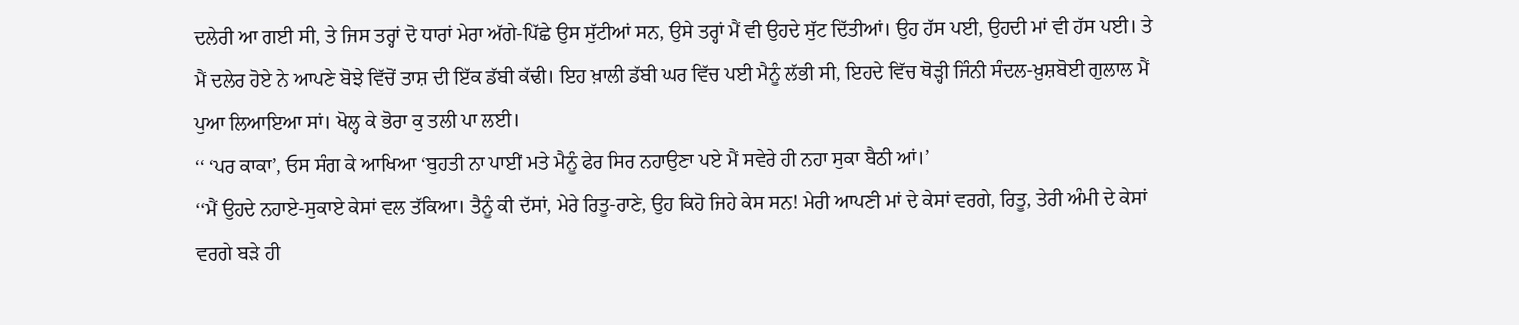ਦਲੇਰੀ ਆ ਗਈ ਸੀ, ਤੇ ਜਿਸ ਤਰ੍ਹਾਂ ਦੋ ਧਾਰਾਂ ਮੇਰਾ ਅੱਗੇ-ਪਿੱਛੇ ਉਸ ਸੁੱਟੀਆਂ ਸਨ, ਉਸੇ ਤਰ੍ਹਾਂ ਮੈਂ ਵੀ ਉਹਦੇ ਸੁੱਟ ਦਿੱਤੀਆਂ। ਉਹ ਹੱਸ ਪਈ, ਉਹਦੀ ਮਾਂ ਵੀ ਹੱਸ ਪਈ। ਤੇ ਮੈਂ ਦਲੇਰ ਹੋਏ ਨੇ ਆਪਣੇ ਬੋਝੇ ਵਿੱਚੋਂ ਤਾਸ਼ ਦੀ ਇੱਕ ਡੱਬੀ ਕੱਢੀ। ਇਹ ਖ਼ਾਲੀ ਡੱਬੀ ਘਰ ਵਿੱਚ ਪਈ ਮੈਨੂੰ ਲੱਭੀ ਸੀ, ਇਹਦੇ ਵਿੱਚ ਥੋੜ੍ਹੀ ਜਿੰਨੀ ਸੰਦਲ-ਖ਼ੁਸ਼ਬੋਈ ਗੁਲਾਲ ਮੈਂ ਪੁਆ ਲਿਆਇਆ ਸਾਂ। ਖੋਲ੍ਹ ਕੇ ਭੋਰਾ ਕੁ ਤਲੀ ਪਾ ਲਈ।
‘‘ ‘ਪਰ ਕਾਕਾ’, ਓਸ ਸੰਗ ਕੇ ਆਖਿਆ ‘ਬੁਹਤੀ ਨਾ ਪਾਈਂ ਮਤੇ ਮੈਨੂੰ ਫੇਰ ਸਿਰ ਨਹਾਉਣਾ ਪਏ ਮੈਂ ਸਵੇਰੇ ਹੀ ਨਹਾ ਸੁਕਾ ਬੈਠੀ ਆਂ।’
‘‘ਮੈਂ ਉਹਦੇ ਨਹਾਏ-ਸੁਕਾਏ ਕੇਸਾਂ ਵਲ ਤੱਕਿਆ। ਤੈਨੂੰ ਕੀ ਦੱਸਾਂ, ਮੇਰੇ ਰਿਤੂ-ਰਾਣੇ, ਉਹ ਕਿਹੋ ਜਿਹੇ ਕੇਸ ਸਨ! ਮੇਰੀ ਆਪਣੀ ਮਾਂ ਦੇ ਕੇਸਾਂ ਵਰਗੇ, ਰਿਤੂ, ਤੇਰੀ ਅੰਮੀ ਦੇ ਕੇਸਾਂ ਵਰਗੇ ਬੜੇ ਹੀ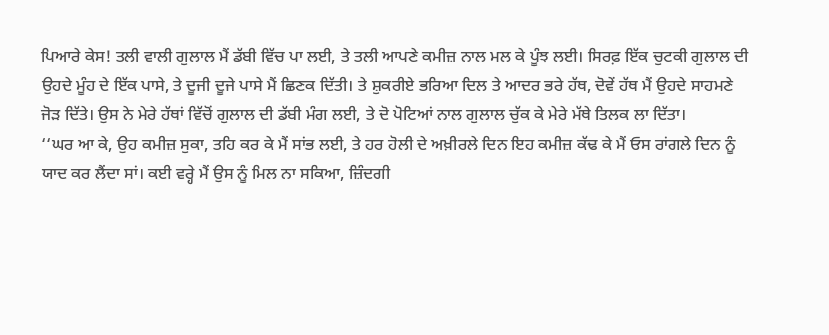ਪਿਆਰੇ ਕੇਸ! ਤਲੀ ਵਾਲੀ ਗੁਲਾਲ ਮੈਂ ਡੱਬੀ ਵਿੱਚ ਪਾ ਲਈ, ਤੇ ਤਲੀ ਆਪਣੇ ਕਮੀਜ਼ ਨਾਲ ਮਲ ਕੇ ਪੂੰਝ ਲਈ। ਸਿਰਫ਼ ਇੱਕ ਚੁਟਕੀ ਗੁਲਾਲ ਦੀ ਉਹਦੇ ਮੂੰਹ ਦੇ ਇੱਕ ਪਾਸੇ, ਤੇ ਦੂਜੀ ਦੂਜੇ ਪਾਸੇ ਮੈਂ ਛਿਣਕ ਦਿੱਤੀ। ਤੇ ਸ਼ੁਕਰੀਏ ਭਰਿਆ ਦਿਲ ਤੇ ਆਦਰ ਭਰੇ ਹੱਥ, ਦੋਵੇਂ ਹੱਥ ਮੈਂ ਉਹਦੇ ਸਾਹਮਣੇ ਜੋੜ ਦਿੱਤੇ। ਉਸ ਨੇ ਮੇਰੇ ਹੱਥਾਂ ਵਿੱਚੋਂ ਗੁਲਾਲ ਦੀ ਡੱਬੀ ਮੰਗ ਲਈ, ਤੇ ਦੋ ਪੋਟਿਆਂ ਨਾਲ ਗੁਲਾਲ ਚੁੱਕ ਕੇ ਮੇਰੇ ਮੱਥੇ ਤਿਲਕ ਲਾ ਦਿੱਤਾ।
‘‘ਘਰ ਆ ਕੇ, ਉਹ ਕਮੀਜ਼ ਸੁਕਾ, ਤਹਿ ਕਰ ਕੇ ਮੈਂ ਸਾਂਭ ਲਈ, ਤੇ ਹਰ ਹੋਲੀ ਦੇ ਅਖ਼ੀਰਲੇ ਦਿਨ ਇਹ ਕਮੀਜ਼ ਕੱਢ ਕੇ ਮੈਂ ਓਸ ਰਾਂਗਲੇ ਦਿਨ ਨੂੰ ਯਾਦ ਕਰ ਲੈਂਦਾ ਸਾਂ। ਕਈ ਵਰ੍ਹੇ ਮੈਂ ਉਸ ਨੂੰ ਮਿਲ ਨਾ ਸਕਿਆ, ਜ਼ਿੰਦਗੀ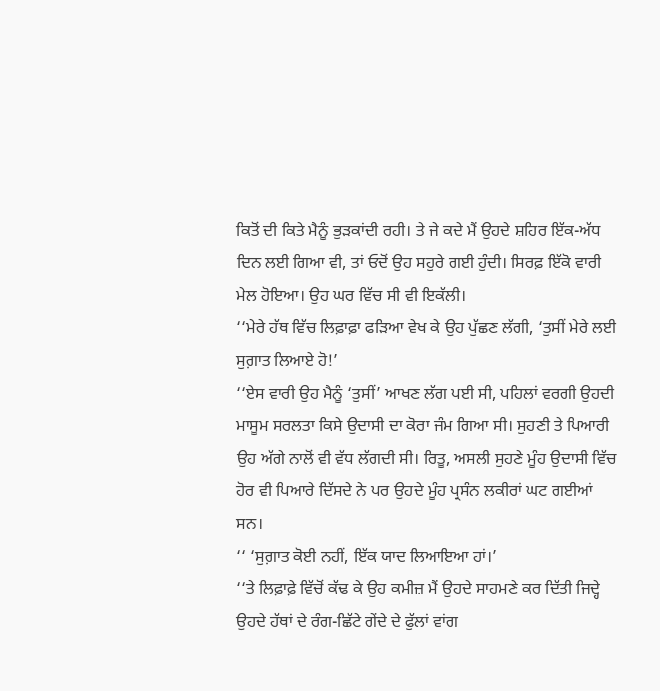ਕਿਤੋਂ ਦੀ ਕਿਤੇ ਮੈਨੂੰ ਭੁੜਕਾਂਦੀ ਰਹੀ। ਤੇ ਜੇ ਕਦੇ ਮੈਂ ਉਹਦੇ ਸ਼ਹਿਰ ਇੱਕ-ਅੱਧ ਦਿਨ ਲਈ ਗਿਆ ਵੀ, ਤਾਂ ਓਦੋਂ ਉਹ ਸਹੁਰੇ ਗਈ ਹੁੰਦੀ। ਸਿਰਫ਼ ਇੱਕੋ ਵਾਰੀ ਮੇਲ ਹੋਇਆ। ਉਹ ਘਰ ਵਿੱਚ ਸੀ ਵੀ ਇਕੱਲੀ।
‘‘ਮੇਰੇ ਹੱਥ ਵਿੱਚ ਲਿਫ਼ਾਫ਼ਾ ਫੜਿਆ ਵੇਖ ਕੇ ਉਹ ਪੁੱਛਣ ਲੱਗੀ, ‘ਤੁਸੀਂ ਮੇਰੇ ਲਈ ਸੁਗ਼ਾਤ ਲਿਆਏ ਹੋ!’
‘‘ਏਸ ਵਾਰੀ ਉਹ ਮੈਨੂੰ ‘ਤੁਸੀਂ’ ਆਖਣ ਲੱਗ ਪਈ ਸੀ, ਪਹਿਲਾਂ ਵਰਗੀ ਉਹਦੀ ਮਾਸੂਮ ਸਰਲਤਾ ਕਿਸੇ ਉਦਾਸੀ ਦਾ ਕੋਰਾ ਜੰਮ ਗਿਆ ਸੀ। ਸੁਹਣੀ ਤੇ ਪਿਆਰੀ ਉਹ ਅੱਗੇ ਨਾਲੋਂ ਵੀ ਵੱਧ ਲੱਗਦੀ ਸੀ। ਰਿਤੂ, ਅਸਲੀ ਸੁਹਣੇ ਮੂੰਹ ਉਦਾਸੀ ਵਿੱਚ ਹੋਰ ਵੀ ਪਿਆਰੇ ਦਿੱਸਦੇ ਨੇ ਪਰ ਉਹਦੇ ਮੂੰਹ ਪ੍ਰਸੰਨ ਲਕੀਰਾਂ ਘਟ ਗਈਆਂ ਸਨ।
‘‘ ‘ਸੁਗ਼ਾਤ ਕੋਈ ਨਹੀਂ, ਇੱਕ ਯਾਦ ਲਿਆਇਆ ਹਾਂ।’
‘‘ਤੇ ਲਿਫ਼ਾਫ਼ੇ ਵਿੱਚੋਂ ਕੱਢ ਕੇ ਉਹ ਕਮੀਜ਼ ਮੈਂ ਉਹਦੇ ਸਾਹਮਣੇ ਕਰ ਦਿੱਤੀ ਜਿਦ੍ਹੇ ਉਹਦੇ ਹੱਥਾਂ ਦੇ ਰੰਗ-ਛਿੱਟੇ ਗੇਂਦੇ ਦੇ ਫੁੱਲਾਂ ਵਾਂਗ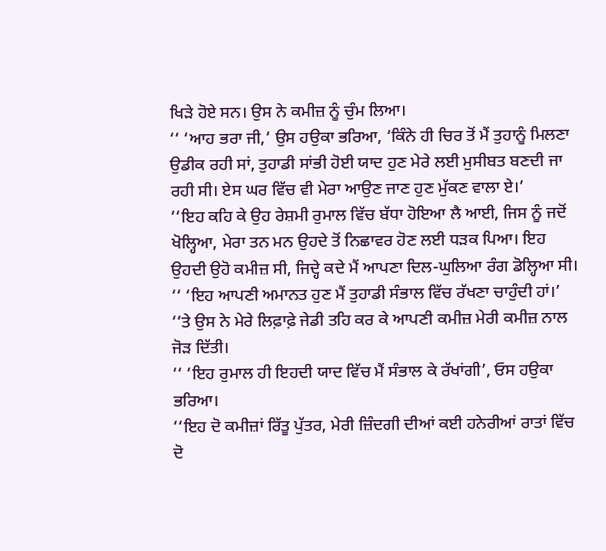ਖਿੜੇ ਹੋਏ ਸਨ। ਉਸ ਨੇ ਕਮੀਜ਼ ਨੂੰ ਚੁੰਮ ਲਿਆ।
‘‘ ‘ਆਹ ਭਰਾ ਜੀ,‘ ਉਸ ਹਉਕਾ ਭਰਿਆ, ‘ਕਿੰਨੇ ਹੀ ਚਿਰ ਤੋਂ ਮੈਂ ਤੁਹਾਨੂੰ ਮਿਲਣਾ ਉਡੀਕ ਰਹੀ ਸਾਂ, ਤੁਹਾਡੀ ਸਾਂਭੀ ਹੋਈ ਯਾਦ ਹੁਣ ਮੇਰੇ ਲਈ ਮੁਸੀਬਤ ਬਣਦੀ ਜਾ ਰਹੀ ਸੀ। ਏਸ ਘਰ ਵਿੱਚ ਵੀ ਮੇਰਾ ਆਉਣ ਜਾਣ ਹੁਣ ਮੁੱਕਣ ਵਾਲਾ ਏ।’
‘‘ਇਹ ਕਹਿ ਕੇ ਉਹ ਰੇਸ਼ਮੀ ਰੁਮਾਲ ਵਿੱਚ ਬੱਧਾ ਹੋਇਆ ਲੈ ਆਈ, ਜਿਸ ਨੂੰ ਜਦੋਂ ਖੋਲ੍ਹਿਆ, ਮੇਰਾ ਤਨ ਮਨ ਉਹਦੇ ਤੋਂ ਨਿਛਾਵਰ ਹੋਣ ਲਈ ਧੜਕ ਪਿਆ। ਇਹ ਉਹਦੀ ਉਹੋ ਕਮੀਜ਼ ਸੀ, ਜਿਦ੍ਹੇ ਕਦੇ ਮੈਂ ਆਪਣਾ ਦਿਲ-ਘੁਲਿਆ ਰੰਗ ਡੋਲ੍ਹਿਆ ਸੀ।
‘‘ ‘ਇਹ ਆਪਣੀ ਅਮਾਨਤ ਹੁਣ ਮੈਂ ਤੁਹਾਡੀ ਸੰਭਾਲ ਵਿੱਚ ਰੱਖਣਾ ਚਾਹੁੰਦੀ ਹਾਂ।’
‘‘ਤੇ ਉਸ ਨੇ ਮੇਰੇ ਲਿਫ਼ਾਫ਼ੇ ਜੇਡੀ ਤਹਿ ਕਰ ਕੇ ਆਪਣੀ ਕਮੀਜ਼ ਮੇਰੀ ਕਮੀਜ਼ ਨਾਲ ਜੋੜ ਦਿੱਤੀ।
‘‘ ‘ਇਹ ਰੁਮਾਲ ਹੀ ਇਹਦੀ ਯਾਦ ਵਿੱਚ ਮੈਂ ਸੰਭਾਲ ਕੇ ਰੱਖਾਂਗੀ’, ਓਸ ਹਉਕਾ ਭਰਿਆ।
‘‘ਇਹ ਦੋ ਕਮੀਜ਼ਾਂ ਰਿੱਤੂ ਪੁੱਤਰ, ਮੇਰੀ ਜ਼ਿੰਦਗੀ ਦੀਆਂ ਕਈ ਹਨੇਰੀਆਂ ਰਾਤਾਂ ਵਿੱਚ ਦੋ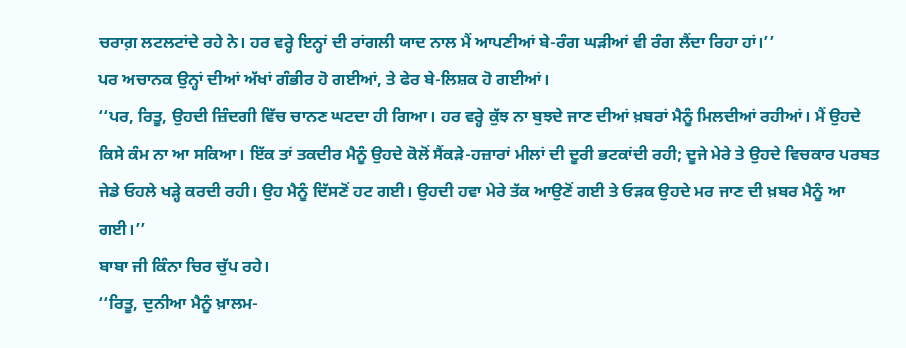ਚਰਾਗ਼ ਲਟਲਟਾਂਦੇ ਰਹੇ ਨੇ। ਹਰ ਵਰ੍ਹੇ ਇਨ੍ਹਾਂ ਦੀ ਰਾਂਗਲੀ ਯਾਦ ਨਾਲ ਮੈਂ ਆਪਣੀਆਂ ਬੇ-ਰੰਗ ਘੜੀਆਂ ਵੀ ਰੰਗ ਲੈਂਦਾ ਰਿਹਾ ਹਾਂ।’’
ਪਰ ਅਚਾਨਕ ਉਨ੍ਹਾਂ ਦੀਆਂ ਅੱਖਾਂ ਗੰਭੀਰ ਹੋ ਗਈਆਂ, ਤੇ ਫੇਰ ਬੇ-ਲਿਸ਼ਕ ਹੋ ਗਈਆਂ।
‘‘ਪਰ, ਰਿਤੂ, ਉਹਦੀ ਜ਼ਿੰਦਗੀ ਵਿੱਚ ਚਾਨਣ ਘਟਦਾ ਹੀ ਗਿਆ। ਹਰ ਵਰ੍ਹੇ ਕੁੱਝ ਨਾ ਬੁਝਦੇ ਜਾਣ ਦੀਆਂ ਖ਼ਬਰਾਂ ਮੈਨੂੰ ਮਿਲਦੀਆਂ ਰਹੀਆਂ। ਮੈਂ ਉਹਦੇ ਕਿਸੇ ਕੰਮ ਨਾ ਆ ਸਕਿਆ। ਇੱਕ ਤਾਂ ਤਕਦੀਰ ਮੈਨੂੰ ਉਹਦੇ ਕੋਲੋਂ ਸੈਂਕੜੇ-ਹਜ਼ਾਰਾਂ ਮੀਲਾਂ ਦੀ ਦੂਰੀ ਭਟਕਾਂਦੀ ਰਹੀ; ਦੂਜੇ ਮੇਰੇ ਤੇ ਉਹਦੇ ਵਿਚਕਾਰ ਪਰਬਤ ਜੇਡੇ ਓਹਲੇ ਖੜ੍ਹੇ ਕਰਦੀ ਰਹੀ। ਉਹ ਮੈਨੂੰ ਦਿੱਸਣੋਂ ਹਟ ਗਈ। ਉਹਦੀ ਹਵਾ ਮੇਰੇ ਤੱਕ ਆਉਣੋਂ ਗਈ ਤੇ ਓੜਕ ਉਹਦੇ ਮਰ ਜਾਣ ਦੀ ਖ਼ਬਰ ਮੈਨੂੰ ਆ ਗਈ।’’
ਬਾਬਾ ਜੀ ਕਿੰਨਾ ਚਿਰ ਚੁੱਪ ਰਹੇ।
‘‘ਰਿਤੂ, ਦੁਨੀਆ ਮੈਨੂੰ ਖ਼ਾਲਮ-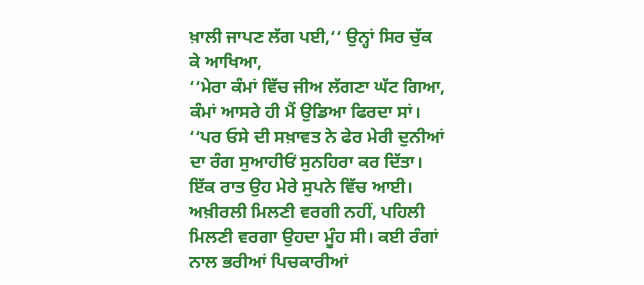ਖ਼ਾਲੀ ਜਾਪਣ ਲੱਗ ਪਈ,‘‘ ਉਨ੍ਹਾਂ ਸਿਰ ਚੁੱਕ ਕੇ ਆਖਿਆ,
‘‘ਮੇਰਾ ਕੰਮਾਂ ਵਿੱਚ ਜੀਅ ਲੱਗਣਾ ਘੱਟ ਗਿਆ, ਕੰਮਾਂ ਆਸਰੇ ਹੀ ਮੈਂ ਉਡਿਆ ਫਿਰਦਾ ਸਾਂ।
‘‘ਪਰ ਓਸੇ ਦੀ ਸਖ਼ਾਵਤ ਨੇ ਫੇਰ ਮੇਰੀ ਦੁਨੀਆਂ ਦਾ ਰੰਗ ਸੁਆਹੀਓਂ ਸੁਨਹਿਰਾ ਕਰ ਦਿੱਤਾ।
ਇੱਕ ਰਾਤ ਉਹ ਮੇਰੇ ਸੁਪਨੇ ਵਿੱਚ ਆਈ। ਅਖ਼ੀਰਲੀ ਮਿਲਣੀ ਵਰਗੀ ਨਹੀਂ, ਪਹਿਲੀ ਮਿਲਣੀ ਵਰਗਾ ਉਹਦਾ ਮੂੰਹ ਸੀ। ਕਈ ਰੰਗਾਂ ਨਾਲ ਭਰੀਆਂ ਪਿਚਕਾਰੀਆਂ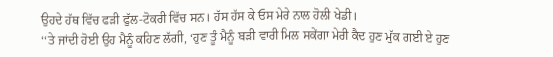ਉਹਦੇ ਹੱਥ ਵਿੱਚ ਫੜੀ ਫੁੱਲ-ਟੋਕਰੀ ਵਿੱਚ ਸਨ। ਹੱਸ ਹੱਸ ਕੇ ਓਸ ਮੇਰੇ ਨਾਲ ਹੋਲੀ ਖੇਡੀ।
‘‘ਤੇ ਜਾਂਦੀ ਹੋਈ ਉਹ ਮੈਨੂੰ ਕਹਿਣ ਲੱਗੀ, ‘ਹੁਣ ਤੂੰ ਮੈਨੂੰ ਬੜੀ ਵਾਰੀ ਮਿਲ ਸਕੇਂਗਾ ਮੇਰੀ ਕੈਦ ਹੁਣ ਮੁੱਕ ਗਈ ਏ ਹੁਣ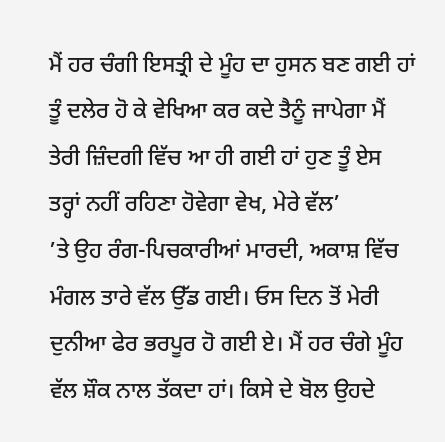ਮੈਂ ਹਰ ਚੰਗੀ ਇਸਤ੍ਰੀ ਦੇ ਮੂੰਹ ਦਾ ਹੁਸਨ ਬਣ ਗਈ ਹਾਂ ਤੂੰ ਦਲੇਰ ਹੋ ਕੇ ਵੇਖਿਆ ਕਰ ਕਦੇ ਤੈਨੂੰ ਜਾਪੇਗਾ ਮੈਂ ਤੇਰੀ ਜ਼ਿੰਦਗੀ ਵਿੱਚ ਆ ਹੀ ਗਈ ਹਾਂ ਹੁਣ ਤੂੰ ਏਸ ਤਰ੍ਹਾਂ ਨਹੀਂ ਰਹਿਣਾ ਹੋਵੇਗਾ ਵੇਖ, ਮੇਰੇ ਵੱਲ’
’ਤੇ ਉਹ ਰੰਗ-ਪਿਚਕਾਰੀਆਂ ਮਾਰਦੀ, ਅਕਾਸ਼ ਵਿੱਚ ਮੰਗਲ ਤਾਰੇ ਵੱਲ ਉੱਡ ਗਈ। ਓਸ ਦਿਨ ਤੋਂ ਮੇਰੀ ਦੁਨੀਆ ਫੇਰ ਭਰਪੂਰ ਹੋ ਗਈ ਏ। ਮੈਂ ਹਰ ਚੰਗੇ ਮੂੰਹ ਵੱਲ ਸ਼ੌਕ ਨਾਲ ਤੱਕਦਾ ਹਾਂ। ਕਿਸੇ ਦੇ ਬੋਲ ਉਹਦੇ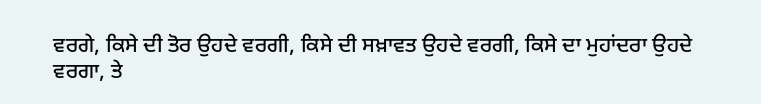ਵਰਗੇ, ਕਿਸੇ ਦੀ ਤੋਰ ਉਹਦੇ ਵਰਗੀ, ਕਿਸੇ ਦੀ ਸਖ਼ਾਵਤ ਉਹਦੇ ਵਰਗੀ, ਕਿਸੇ ਦਾ ਮੁਹਾਂਦਰਾ ਉਹਦੇ ਵਰਗਾ, ਤੇ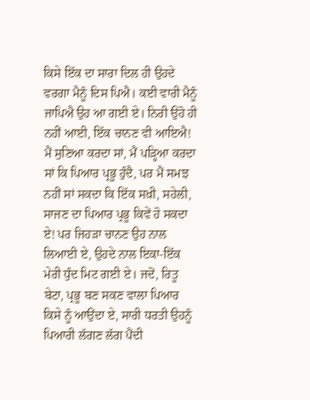ਕਿਸੇ ਇੱਕ ਦਾ ਸਾਰਾ ਦਿਲ ਹੀ ਉਹਦੇ ਵਰਗਾ ਮੈਨੂੰ ਦਿਸ ਪਿਐ। ਕਈ ਵਾਰੀ ਮੈਨੂੰ ਜਾਪਿਐ ਉਹ ਆ ਗਈ ਏ। ਨਿਰੀ ਉਹੋ ਹੀ ਨਹੀਂ ਆਈ, ਇੱਕ ਚਾਨਣ ਵੀ ਆਇਐ! ਮੈਂ ਸੁਣਿਆ ਕਰਦਾ ਸਾਂ, ਮੈਂ ਪੜ੍ਹਿਆ ਕਰਦਾ ਸਾਂ ਕਿ ਪਿਆਰ ਪ੍ਰਭੂ ਹੁੰਦੈ, ਪਰ ਮੈਂ ਸਮਝ ਨਹੀਂ ਸਾਂ ਸਕਦਾ ਕਿ ਇੱਕ ਸਖ਼ੀ, ਸਹੇਲੀ, ਸਾਜਣ ਦਾ ਪਿਆਰ ਪ੍ਰਭੂ ਕਿਵੇਂ ਹੋ ਸਕਦਾ ਏ! ਪਰ ਜਿਹੜਾ ਚਾਨਣ ਉਹ ਨਾਲ ਲਿਆਈ ਏ, ਉਹਦੇ ਨਾਲ ਇਕਾ-ਇੱਕ ਮੇਰੀ ਧੁੰਦ ਮਿਟ ਗਈ ਏ। ਜਦੋਂ, ਰਿਤੂ ਬੇਟਾ, ਪ੍ਰਭੂ ਬਣ ਸਕਣ ਵਾਲਾ ਪਿਆਰ ਕਿਸੇ ਨੂੰ ਆਉਂਦਾ ਏ, ਸਾਰੀ ਧਰਤੀ ਉਹਨੂੰ ਪਿਆਰੀ ਲੱਗਣ ਲੱਗ ਪੈਂਦੀ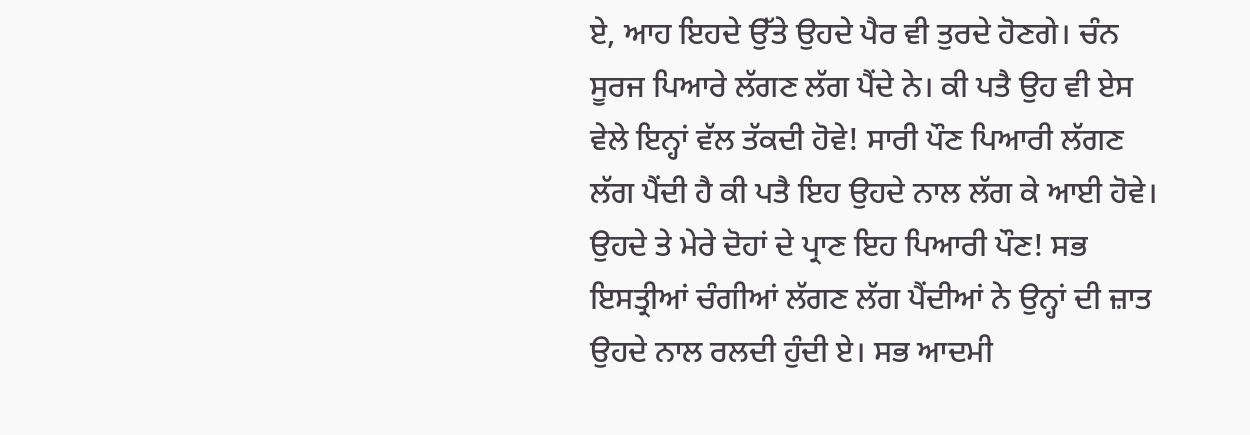ਏ, ਆਹ ਇਹਦੇ ਉੱਤੇ ਉਹਦੇ ਪੈਰ ਵੀ ਤੁਰਦੇ ਹੋਣਗੇ। ਚੰਨ ਸੂਰਜ ਪਿਆਰੇ ਲੱਗਣ ਲੱਗ ਪੈਂਦੇ ਨੇ। ਕੀ ਪਤੈ ਉਹ ਵੀ ਏਸ ਵੇਲੇ ਇਨ੍ਹਾਂ ਵੱਲ ਤੱਕਦੀ ਹੋਵੇ! ਸਾਰੀ ਪੌਣ ਪਿਆਰੀ ਲੱਗਣ ਲੱਗ ਪੈਂਦੀ ਹੈ ਕੀ ਪਤੈ ਇਹ ਉਹਦੇ ਨਾਲ ਲੱਗ ਕੇ ਆਈ ਹੋਵੇ। ਉਹਦੇ ਤੇ ਮੇਰੇ ਦੋਹਾਂ ਦੇ ਪ੍ਰਾਣ ਇਹ ਪਿਆਰੀ ਪੌਣ! ਸਭ ਇਸਤ੍ਰੀਆਂ ਚੰਗੀਆਂ ਲੱਗਣ ਲੱਗ ਪੈਂਦੀਆਂ ਨੇ ਉਨ੍ਹਾਂ ਦੀ ਜ਼ਾਤ ਉਹਦੇ ਨਾਲ ਰਲਦੀ ਹੁੰਦੀ ਏ। ਸਭ ਆਦਮੀ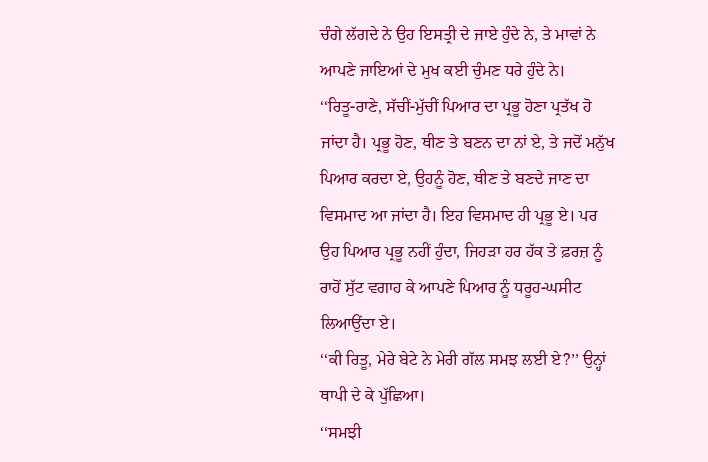ਚੰਗੇ ਲੱਗਦੇ ਨੇ ਉਹ ਇਸਤ੍ਰੀ ਦੇ ਜਾਏ ਹੁੰਦੇ ਨੇ, ਤੇ ਮਾਵਾਂ ਨੇ ਆਪਣੇ ਜਾਇਆਂ ਦੇ ਮੁਖ ਕਈ ਚੁੰਮਣ ਧਰੇ ਹੁੰਦੇ ਨੇ।
‘‘ਰਿਤੂ-ਰਾਣੇ, ਸੱਚੀਂ-ਮੁੱਚੀਂ ਪਿਆਰ ਦਾ ਪ੍ਰਭੂ ਹੋਣਾ ਪ੍ਰਤੱਖ ਹੋ ਜਾਂਦਾ ਹੈ। ਪ੍ਰਭੂ ਹੋਣ, ਥੀਣ ਤੇ ਬਣਨ ਦਾ ਨਾਂ ਏ, ਤੇ ਜਦੋਂ ਮਨੁੱਖ ਪਿਆਰ ਕਰਦਾ ਏ, ਉਹਨੂੰ ਹੋਣ, ਥੀਣ ਤੇ ਬਣਦੇ ਜਾਣ ਦਾ ਵਿਸਮਾਦ ਆ ਜਾਂਦਾ ਹੈ। ਇਹ ਵਿਸਮਾਦ ਹੀ ਪ੍ਰਭੂ ਏ। ਪਰ ਉਹ ਪਿਆਰ ਪ੍ਰਭੂ ਨਹੀਂ ਹੁੰਦਾ, ਜਿਹੜਾ ਹਰ ਹੱਕ ਤੇ ਫ਼ਰਜ਼ ਨੂੰ ਰਾਹੋਂ ਸੁੱਟ ਵਗਾਹ ਕੇ ਆਪਣੇ ਪਿਆਰ ਨੂੰ ਧਰੂਹ-ਘਸੀਟ ਲਿਆਉਂਦਾ ਏ।
‘‘ਕੀ ਰਿਤੂ, ਮੇਰੇ ਬੇਟੇ ਨੇ ਮੇਰੀ ਗੱਲ ਸਮਝ ਲਈ ਏ?’’ ਉਨ੍ਹਾਂ ਥਾਪੀ ਦੇ ਕੇ ਪੁੱਛਿਆ।
‘‘ਸਮਝੀ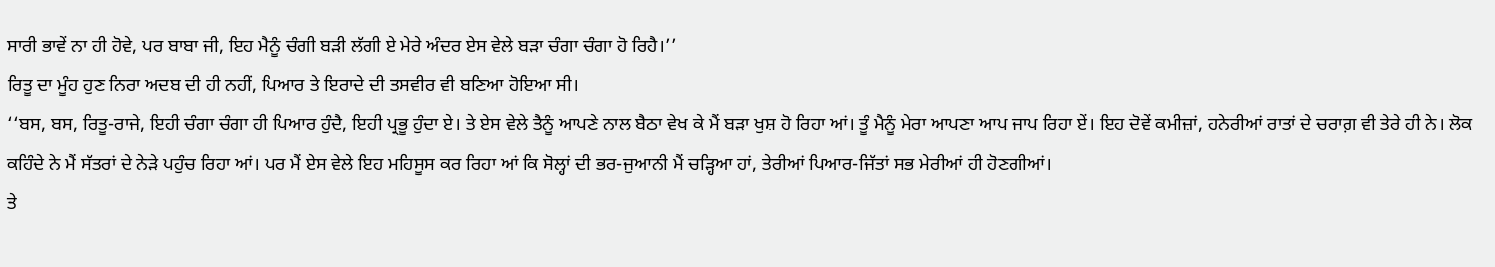ਸਾਰੀ ਭਾਵੇਂ ਨਾ ਹੀ ਹੋਵੇ, ਪਰ ਬਾਬਾ ਜੀ, ਇਹ ਮੈਨੂੰ ਚੰਗੀ ਬੜੀ ਲੱਗੀ ਏ ਮੇਰੇ ਅੰਦਰ ਏਸ ਵੇਲੇ ਬੜਾ ਚੰਗਾ ਚੰਗਾ ਹੋ ਰਿਹੈ।’’
ਰਿਤੂ ਦਾ ਮੂੰਹ ਹੁਣ ਨਿਰਾ ਅਦਬ ਦੀ ਹੀ ਨਹੀਂ, ਪਿਆਰ ਤੇ ਇਰਾਦੇ ਦੀ ਤਸਵੀਰ ਵੀ ਬਣਿਆ ਹੋਇਆ ਸੀ।
‘‘ਬਸ, ਬਸ, ਰਿਤੂ-ਰਾਜੇ, ਇਹੀ ਚੰਗਾ ਚੰਗਾ ਹੀ ਪਿਆਰ ਹੁੰਦੈ, ਇਹੀ ਪ੍ਰਭੂ ਹੁੰਦਾ ਏ। ਤੇ ਏਸ ਵੇਲੇ ਤੈਨੂੰ ਆਪਣੇ ਨਾਲ ਬੈਠਾ ਵੇਖ ਕੇ ਮੈਂ ਬੜਾ ਖੁਸ਼ ਹੋ ਰਿਹਾ ਆਂ। ਤੂੰ ਮੈਨੂੰ ਮੇਰਾ ਆਪਣਾ ਆਪ ਜਾਪ ਰਿਹਾ ਏਂ। ਇਹ ਦੋਵੇਂ ਕਮੀਜ਼ਾਂ, ਹਨੇਰੀਆਂ ਰਾਤਾਂ ਦੇ ਚਰਾਗ਼ ਵੀ ਤੇਰੇ ਹੀ ਨੇ। ਲੋਕ ਕਹਿੰਦੇ ਨੇ ਮੈਂ ਸੱਤਰਾਂ ਦੇ ਨੇੜੇ ਪਹੁੰਚ ਰਿਹਾ ਆਂ। ਪਰ ਮੈਂ ਏਸ ਵੇਲੇ ਇਹ ਮਹਿਸੂਸ ਕਰ ਰਿਹਾ ਆਂ ਕਿ ਸੋਲ੍ਹਾਂ ਦੀ ਭਰ-ਜੁਆਨੀ ਮੈਂ ਚੜ੍ਹਿਆ ਹਾਂ, ਤੇਰੀਆਂ ਪਿਆਰ-ਜਿੱਤਾਂ ਸਭ ਮੇਰੀਆਂ ਹੀ ਹੋਣਗੀਆਂ।
ਤੇ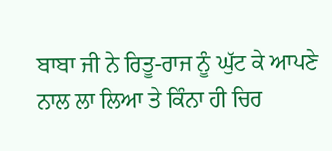ਬਾਬਾ ਜੀ ਨੇ ਰਿਤੂ-ਰਾਜ ਨੂੰ ਘੁੱਟ ਕੇ ਆਪਣੇ ਨਾਲ ਲਾ ਲਿਆ ਤੇ ਕਿੰਨਾ ਹੀ ਚਿਰ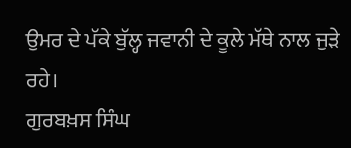ਉਮਰ ਦੇ ਪੱਕੇ ਬੁੱਲ੍ਹ ਜਵਾਨੀ ਦੇ ਕੂਲੇ ਮੱਥੇ ਨਾਲ ਜੁੜੇ ਰਹੇ।
ਗੁਰਬਖ਼ਸ ਸਿੰਘ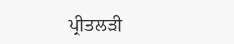ਪ੍ਰੀਤਲੜੀ